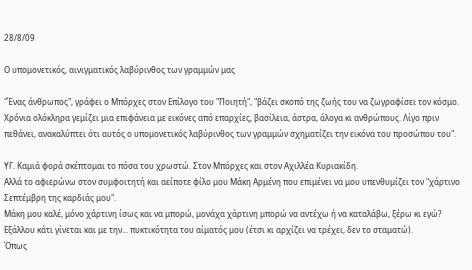28/8/09

Ο υπομονετικός, αινιγματικός λαβύρινθος των γραμμών μας

"Ένας άνθρωπος", γράφει ο Μπόρχες στον Επίλογο του "Ποιητή", "βάζει σκοπό της ζωής του να ζωγραφίσει τον κόσμο. Χρόνια ολόκληρα γεμίζει μια επιφάνεια με εικόνες από επαρχίες, βασίλεια, άστρα, άλογα κι ανθρώπους. Λίγο πριν πεθάνει, ανακαλύπτει ότι αυτός ο υπομονετικός λαβύρινθος των γραμμών σχηματίζει την εικόνα του προσώπου του".

ΥΓ. Καμιά φορά σκέπτομαι το πόσα του χρωστώ. Στον Μπόρχες και στον Αχιλλέα Κυριακίδη.
Αλλά το αφιερώνω στον συμφοιτητή και αείποτε φίλο μου Μάκη Αρμένη που επιμένει να μου υπενθυμίζει τον "χάρτινο Σεπτέμβρη της καρδιάς μου".
Μάκη μου καλέ, μόνο χάρτινη ίσως και να μπορώ, μονάχα χάρτινη μπορώ να αντέχω ή να καταλάβω, ξέρω κι εγώ? Εξάλλου κάτι γίνεται και με την... πυκτικότητα του αίματός μου (έτσι κι αρχίζει να τρέχει, δεν το σταματώ).
Όπως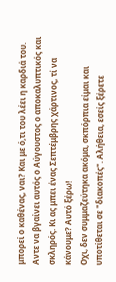μπορεί ο καθένας, ναι? Και με ό,τι του λέει η καρδιά του.
Αντε να βγαίνει αυτός ο Αύγουστος ο αποκαλυπτικός και σκληρός. Κι ας μπει ένας Σεπτέμβρης χάρτινος, τί να κάνουμε? Αυτό ξέρω!
Οχι, δεν συμμαζεύτηκα ακόμα, σκπόρπια είμαι και υποτίθεται σε "διακοπές". Αλήθεια, εσείς ξέρετε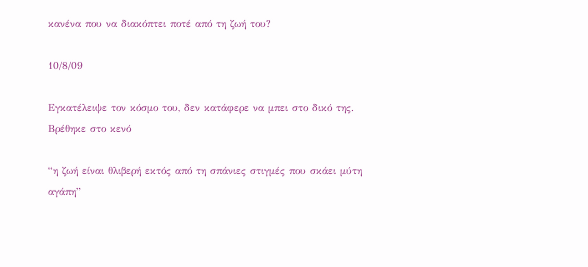κανένα που να διακόπτει ποτέ από τη ζωή του?

10/8/09

Εγκατέλειψε τον κόσμο του, δεν κατάφερε να μπει στο δικό της. Βρέθηκε στο κενό

“η ζωή είναι θλιβερή εκτός από τη σπάνιες στιγμές που σκάει μύτη αγάπη”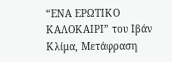“ΕΝΑ ΕΡΩΤΙΚΟ ΚΑΛΟΚΑΙΡΙ” του Ιβάν Κλίμα, Μετάφραση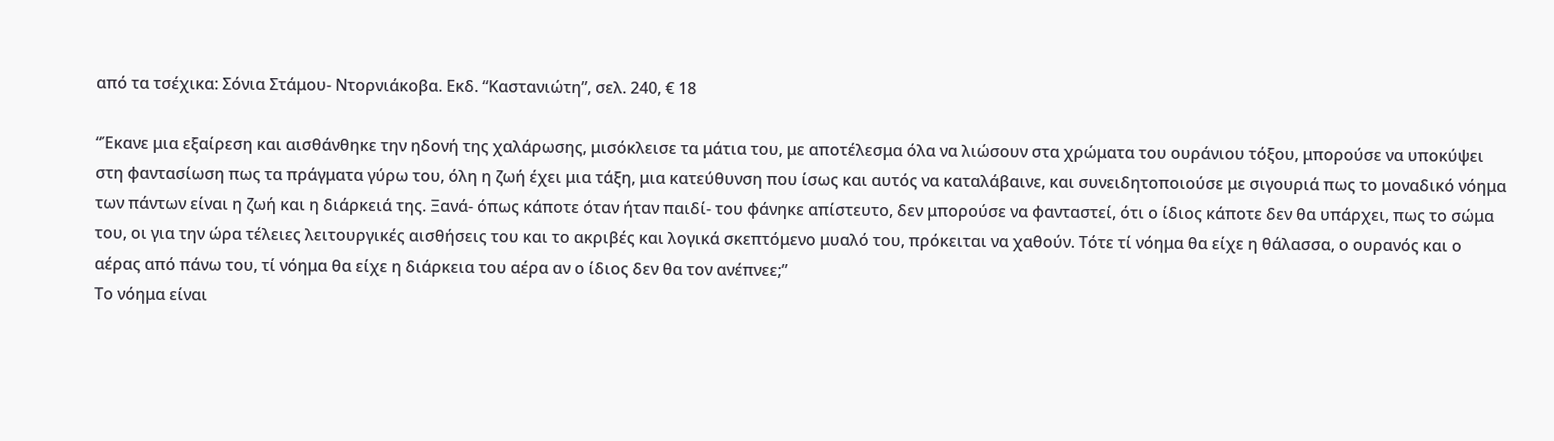από τα τσέχικα: Σόνια Στάμου- Ντορνιάκοβα. Εκδ. “Καστανιώτη”, σελ. 240, € 18

“Έκανε μια εξαίρεση και αισθάνθηκε την ηδονή της χαλάρωσης, μισόκλεισε τα μάτια του, με αποτέλεσμα όλα να λιώσουν στα χρώματα του ουράνιου τόξου, μπορούσε να υποκύψει στη φαντασίωση πως τα πράγματα γύρω του, όλη η ζωή έχει μια τάξη, μια κατεύθυνση που ίσως και αυτός να καταλάβαινε, και συνειδητοποιούσε με σιγουριά πως το μοναδικό νόημα των πάντων είναι η ζωή και η διάρκειά της. Ξανά- όπως κάποτε όταν ήταν παιδί- του φάνηκε απίστευτο, δεν μπορούσε να φανταστεί, ότι ο ίδιος κάποτε δεν θα υπάρχει, πως το σώμα του, οι για την ώρα τέλειες λειτουργικές αισθήσεις του και το ακριβές και λογικά σκεπτόμενο μυαλό του, πρόκειται να χαθούν. Τότε τί νόημα θα είχε η θάλασσα, ο ουρανός και ο αέρας από πάνω του, τί νόημα θα είχε η διάρκεια του αέρα αν ο ίδιος δεν θα τον ανέπνεε;”
Το νόημα είναι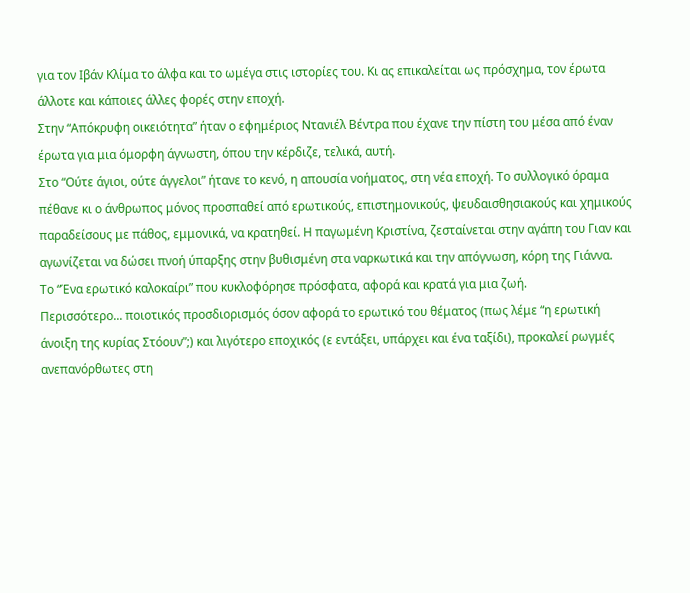για τον Ιβάν Κλίμα το άλφα και το ωμέγα στις ιστορίες του. Κι ας επικαλείται ως πρόσχημα, τον έρωτα άλλοτε και κάποιες άλλες φορές στην εποχή.
Στην “Απόκρυφη οικειότητα” ήταν ο εφημέριος Ντανιέλ Βέντρα που έχανε την πίστη του μέσα από έναν έρωτα για μια όμορφη άγνωστη, όπου την κέρδιζε, τελικά, αυτή.
Στο “Ούτε άγιοι, ούτε άγγελοι” ήτανε το κενό, η απουσία νοήματος, στη νέα εποχή. Το συλλογικό όραμα πέθανε κι ο άνθρωπος μόνος προσπαθεί από ερωτικούς, επιστημονικούς, ψευδαισθησιακούς και χημικούς παραδείσους με πάθος, εμμονικά, να κρατηθεί. Η παγωμένη Κριστίνα, ζεσταίνεται στην αγάπη του Γιαν και αγωνίζεται να δώσει πνοή ύπαρξης στην βυθισμένη στα ναρκωτικά και την απόγνωση, κόρη της Γιάννα.
Το “Ένα ερωτικό καλοκαίρι” που κυκλοφόρησε πρόσφατα, αφορά και κρατά για μια ζωή.
Περισσότερο... ποιοτικός προσδιορισμός όσον αφορά το ερωτικό του θέματος (πως λέμε “η ερωτική άνοιξη της κυρίας Στόουν”;) και λιγότερο εποχικός (ε εντάξει, υπάρχει και ένα ταξίδι), προκαλεί ρωγμές ανεπανόρθωτες στη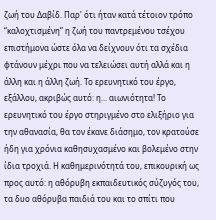ζωή του Δαβίδ. Παρ' ότι ήταν κατά τέτοιον τρόπο “καλοχτισμένη” η ζωή του παντρεμένου τσέχου επιστήμονα ώστε όλα να δείχνουν ότι τα σχέδια φτάνουν μέχρι που να τελειώσει αυτή αλλά και η άλλη και η άλλη ζωή. Το ερευνητικό του έργο, εξάλλου, ακριβώς αυτό: η... αιωνιότητα! Το ερευνητικό του έργο στηριγμένο στο ελιξήριο για την αθανασία, θα τον έκανε διάσημο, τον κρατούσε ήδη για χρόνια καθησυχασμένο και βολεμένο στην ίδια τροχιά. Η καθημερινότητά του, επικουρική ως προς αυτό: η αθόρυβη εκπαιδευτικός σύζυγός του, τα δυο αθόρυβα παιδιά του και το σπίτι που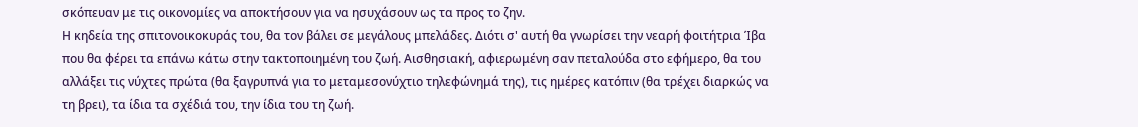σκόπευαν με τις οικονομίες να αποκτήσουν για να ησυχάσουν ως τα προς το ζην.
Η κηδεία της σπιτονοικοκυράς του, θα τον βάλει σε μεγάλους μπελάδες. Διότι σ' αυτή θα γνωρίσει την νεαρή φοιτήτρια Ίβα που θα φέρει τα επάνω κάτω στην τακτοποιημένη του ζωή. Αισθησιακή, αφιερωμένη σαν πεταλούδα στο εφήμερο, θα του αλλάξει τις νύχτες πρώτα (θα ξαγρυπνά για το μεταμεσονύχτιο τηλεφώνημά της), τις ημέρες κατόπιν (θα τρέχει διαρκώς να τη βρει), τα ίδια τα σχέδιά του, την ίδια του τη ζωή.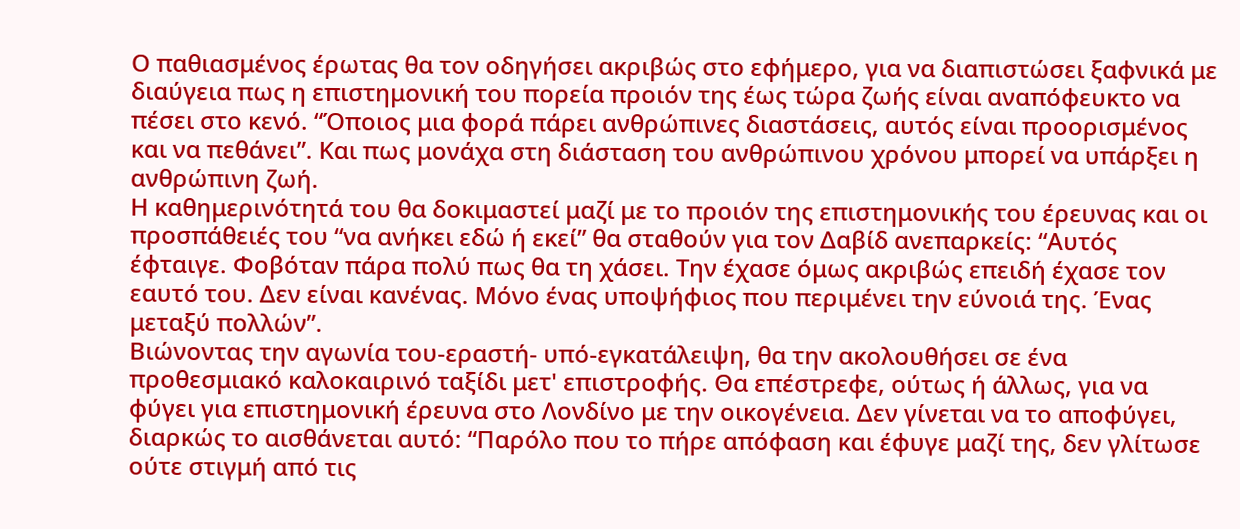Ο παθιασμένος έρωτας θα τον οδηγήσει ακριβώς στο εφήμερο, για να διαπιστώσει ξαφνικά με διαύγεια πως η επιστημονική του πορεία προιόν της έως τώρα ζωής είναι αναπόφευκτο να πέσει στο κενό. “Όποιος μια φορά πάρει ανθρώπινες διαστάσεις, αυτός είναι προορισμένος και να πεθάνει”. Και πως μονάχα στη διάσταση του ανθρώπινου χρόνου μπορεί να υπάρξει η ανθρώπινη ζωή.
Η καθημερινότητά του θα δοκιμαστεί μαζί με το προιόν της επιστημονικής του έρευνας και οι προσπάθειές του “να ανήκει εδώ ή εκεί” θα σταθούν για τον Δαβίδ ανεπαρκείς: “Αυτός έφταιγε. Φοβόταν πάρα πολύ πως θα τη χάσει. Την έχασε όμως ακριβώς επειδή έχασε τον εαυτό του. Δεν είναι κανένας. Μόνο ένας υποψήφιος που περιμένει την εύνοιά της. Ένας μεταξύ πολλών”.
Βιώνοντας την αγωνία του-εραστή- υπό-εγκατάλειψη, θα την ακολουθήσει σε ένα προθεσμιακό καλοκαιρινό ταξίδι μετ' επιστροφής. Θα επέστρεφε, ούτως ή άλλως, για να φύγει για επιστημονική έρευνα στο Λονδίνο με την οικογένεια. Δεν γίνεται να το αποφύγει, διαρκώς το αισθάνεται αυτό: “Παρόλο που το πήρε απόφαση και έφυγε μαζί της, δεν γλίτωσε ούτε στιγμή από τις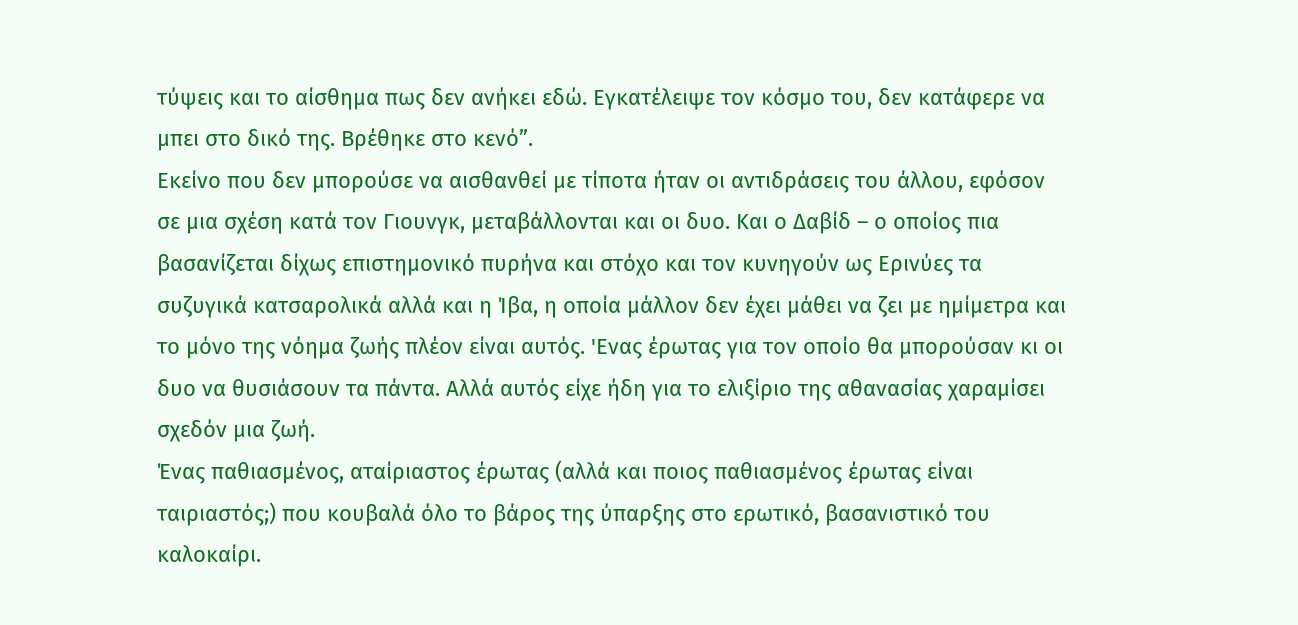τύψεις και το αίσθημα πως δεν ανήκει εδώ. Εγκατέλειψε τον κόσμο του, δεν κατάφερε να μπει στο δικό της. Βρέθηκε στο κενό”.
Εκείνο που δεν μπορούσε να αισθανθεί με τίποτα ήταν οι αντιδράσεις του άλλου, εφόσον σε μια σχέση κατά τον Γιουνγκ, μεταβάλλονται και οι δυο. Και ο Δαβίδ – ο οποίος πια βασανίζεται δίχως επιστημονικό πυρήνα και στόχο και τον κυνηγούν ως Ερινύες τα συζυγικά κατσαρολικά αλλά και η Ίβα, η οποία μάλλον δεν έχει μάθει να ζει με ημίμετρα και το μόνο της νόημα ζωής πλέον είναι αυτός. 'Ενας έρωτας για τον οποίο θα μπορούσαν κι οι δυο να θυσιάσουν τα πάντα. Αλλά αυτός είχε ήδη για το ελιξίριο της αθανασίας χαραμίσει σχεδόν μια ζωή.
Ένας παθιασμένος, αταίριαστος έρωτας (αλλά και ποιος παθιασμένος έρωτας είναι ταιριαστός;) που κουβαλά όλο το βάρος της ύπαρξης στο ερωτικό, βασανιστικό του καλοκαίρι.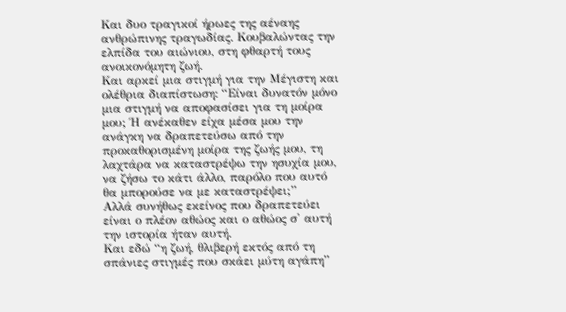Και δυο τραγικοί ήρωες της αέναης ανθρώπινης τραγωδίας. Κουβαλώντας την ελπίδα του αιώνιου, στη φθαρτή τους ανοικονόμητη ζωή.
Και αρκεί μια στιγμή για την Μέγιστη και ολέθρια διαπίστωση: “Είναι δυνατόν μόνο μια στιγμή να αποφασίσει για τη μοίρα μου; Ή ανέκαθεν είχα μέσα μου την ανάγκη να δραπετεύσω από την προκαθορισμένη μοίρα της ζωής μου, τη λαχτάρα να καταστρέψω την ησυχία μου, να ζήσω το κάτι άλλο, παρόλο που αυτό θα μπορούσε να με καταστρέψει;”
Αλλά συνήθως εκείνος που δραπετεύει είναι ο πλέον αθώος και ο αθώος σ' αυτή την ιστορία ήταν αυτή.
Και εδώ “η ζωή, θλιβερή εκτός από τη σπάνιες στιγμές που σκάει μύτη αγάπη”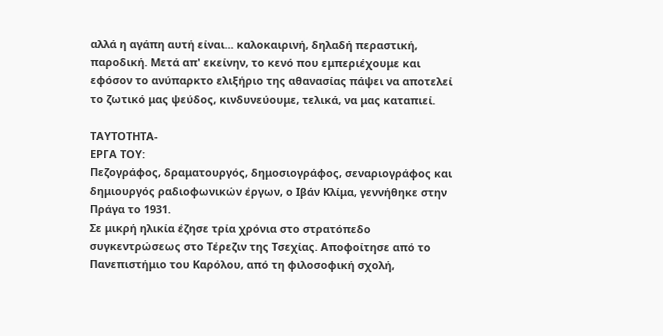αλλά η αγάπη αυτή είναι... καλοκαιρινή, δηλαδή περαστική, παροδική. Μετά απ' εκείνην, το κενό που εμπεριέχουμε και εφόσον το ανύπαρκτο ελιξήριο της αθανασίας πάψει να αποτελεί το ζωτικό μας ψεύδος, κινδυνεύουμε, τελικά, να μας καταπιεί.

ΤΑΥΤΟΤΗΤΑ-
ΕΡΓΑ ΤΟΥ:
Πεζογράφος, δραματουργός, δημοσιογράφος, σεναριογράφος και δημιουργός ραδιοφωνικών έργων, ο Ιβάν Κλίμα, γεννήθηκε στην Πράγα το 1931.
Σε μικρή ηλικία έζησε τρία χρόνια στο στρατόπεδο συγκεντρώσεως στο Τέρεζιν της Τσεχίας. Αποφοίτησε από το Πανεπιστήμιο του Καρόλου, από τη φιλοσοφική σχολή,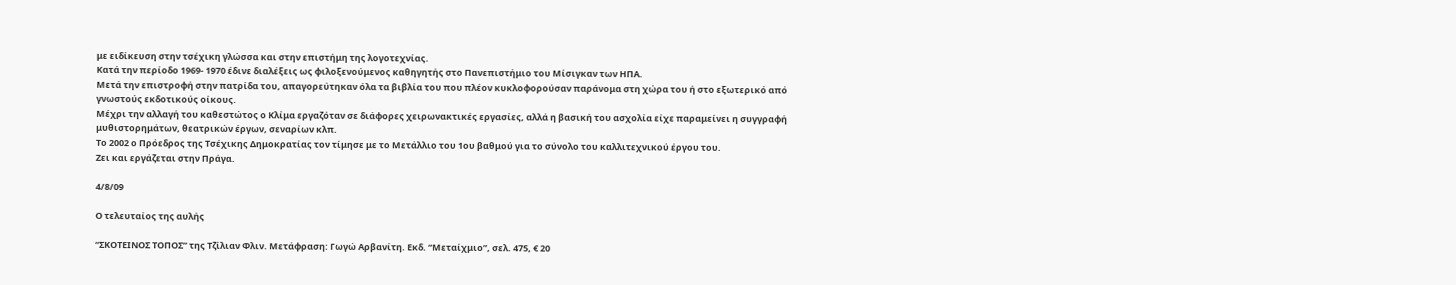με ειδίκευση στην τσέχικη γλώσσα και στην επιστήμη της λογοτεχνίας.
Κατά την περίοδο 1969- 1970 έδινε διαλέξεις ως φιλοξενούμενος καθηγητής στο Πανεπιστήμιο του Μίσιγκαν των ΗΠΑ.
Μετά την επιστροφή στην πατρίδα του, απαγορεύτηκαν όλα τα βιβλία του που πλέον κυκλοφορούσαν παράνομα στη χώρα του ή στο εξωτερικό από γνωστούς εκδοτικούς οίκους.
Μέχρι την αλλαγή του καθεστώτος ο Κλίμα εργαζόταν σε διάφορες χειρωνακτικές εργασίες, αλλά η βασική του ασχολία είχε παραμείνει η συγγραφή μυθιστορημάτων, θεατρικών έργων, σεναρίων κλπ.
Το 2002 ο Πρόεδρος της Τσέχικης Δημοκρατίας τον τίμησε με το Μετάλλιο του 1ου βαθμού για το σύνολο του καλλιτεχνικού έργου του.
Ζει και εργάζεται στην Πράγα.

4/8/09

Ο τελευταίος της αυλής

“ΣΚΟΤΕΙΝΟΣ ΤΟΠΟΣ” της Τζίλιαν Φλιν. Μετάφραση: Γωγώ Αρβανίτη. Εκδ. “Μεταίχμιο”, σελ. 475, € 20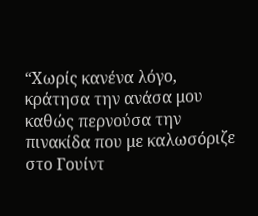“Χωρίς κανένα λόγο, κράτησα την ανάσα μου καθώς περνούσα την πινακίδα που με καλωσόριζε στο Γουίντ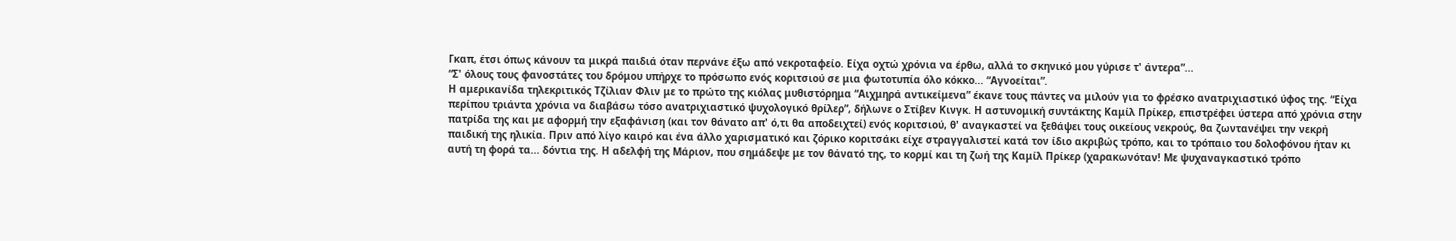Γκαπ, έτσι όπως κάνουν τα μικρά παιδιά όταν περνάνε έξω από νεκροταφείο. Είχα οχτώ χρόνια να έρθω, αλλά το σκηνικό μου γύρισε τ' άντερα”...
“Σ' όλους τους φανοστάτες του δρόμου υπήρχε το πρόσωπο ενός κοριτσιού σε μια φωτοτυπία όλο κόκκο... “Αγνοείται”.
Η αμερικανίδα τηλεκριτικός Τζίλιαν Φλιν με το πρώτο της κιόλας μυθιστόρημα “Αιχμηρά αντικείμενα” έκανε τους πάντες να μιλούν για το φρέσκο ανατριχιαστικό ύφος της. “Είχα περίπου τριάντα χρόνια να διαβάσω τόσο ανατριχιαστικό ψυχολογικό θρίλερ”, δήλωνε ο Στίβεν Κινγκ. Η αστυνομική συντάκτης Καμίλ Πρίκερ, επιστρέφει ύστερα από χρόνια στην πατρίδα της και με αφορμή την εξαφάνιση (και τον θάνατο απ' ό,τι θα αποδειχτεί) ενός κοριτσιού, θ' αναγκαστεί να ξεθάψει τους οικείους νεκρούς, θα ζωντανέψει την νεκρή παιδική της ηλικία. Πριν από λίγο καιρό και ένα άλλο χαρισματικό και ζόρικο κοριτσάκι είχε στραγγαλιστεί κατά τον ίδιο ακριβώς τρόπο, και το τρόπαιο του δολοφόνου ήταν κι αυτή τη φορά τα... δόντια της. Η αδελφή της Μάριον, που σημάδεψε με τον θάνατό της, το κορμί και τη ζωή της Καμίλ Πρίκερ (χαρακωνόταν! Με ψυχαναγκαστικό τρόπο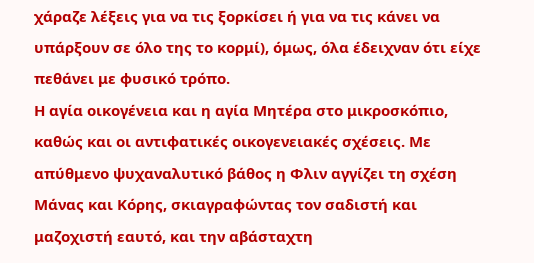χάραζε λέξεις για να τις ξορκίσει ή για να τις κάνει να υπάρξουν σε όλο της το κορμί), όμως, όλα έδειχναν ότι είχε πεθάνει με φυσικό τρόπο.
Η αγία οικογένεια και η αγία Μητέρα στο μικροσκόπιο, καθώς και οι αντιφατικές οικογενειακές σχέσεις. Με απύθμενο ψυχαναλυτικό βάθος η Φλιν αγγίζει τη σχέση Μάνας και Κόρης, σκιαγραφώντας τον σαδιστή και μαζοχιστή εαυτό, και την αβάσταχτη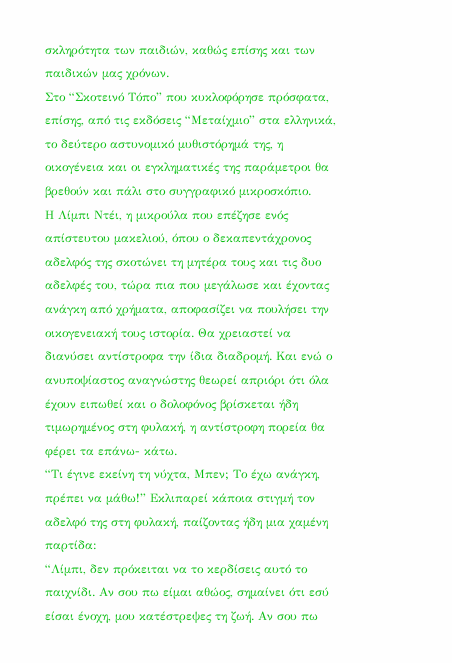σκληρότητα των παιδιών, καθώς επίσης και των παιδικών μας χρόνων.
Στο “Σκοτεινό Τόπο” που κυκλοφόρησε πρόσφατα, επίσης, από τις εκδόσεις “Μεταίχμιο” στα ελληνικά, το δεύτερο αστυνομικό μυθιστόρημά της, η οικογένεια και οι εγκληματικές της παράμετροι θα βρεθούν και πάλι στο συγγραφικό μικροσκόπιο.
Η Λίμπι Ντέι, η μικρούλα που επέζησε ενός απίστευτου μακελιού, όπου ο δεκαπεντάχρονος αδελφός της σκοτώνει τη μητέρα τους και τις δυο αδελφές του, τώρα πια που μεγάλωσε και έχοντας ανάγκη από χρήματα, αποφασίζει να πουλήσει την οικογενειακή τους ιστορία. Θα χρειαστεί να διανύσει αντίστροφα την ίδια διαδρομή. Και ενώ ο ανυποψίαστος αναγνώστης θεωρεί απριόρι ότι όλα έχουν ειπωθεί και ο δολοφόνος βρίσκεται ήδη τιμωρημένος στη φυλακή, η αντίστροφη πορεία θα φέρει τα επάνω- κάτω.
“Τι έγινε εκείνη τη νύχτα, Μπεν; Το έχω ανάγκη, πρέπει να μάθω!” Εκλιπαρεί κάποια στιγμή τον αδελφό της στη φυλακή, παίζοντας ήδη μια χαμένη παρτίδα:
“Λίμπι, δεν πρόκειται να το κερδίσεις αυτό το παιχνίδι. Αν σου πω είμαι αθώος, σημαίνει ότι εσύ είσαι ένοχη, μου κατέστρεψες τη ζωή. Αν σου πω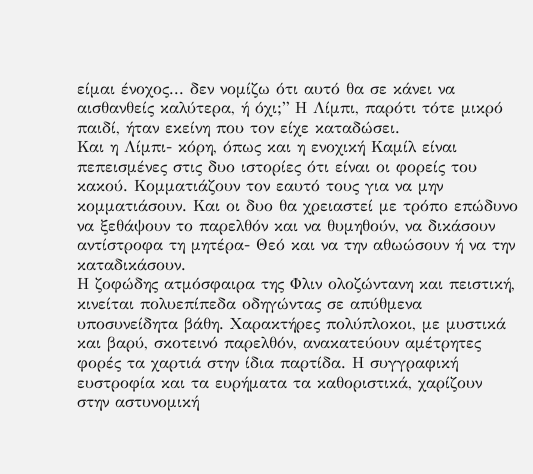είμαι ένοχος... δεν νομίζω ότι αυτό θα σε κάνει να αισθανθείς καλύτερα, ή όχι;” Η Λίμπι, παρότι τότε μικρό παιδί, ήταν εκείνη που τον είχε καταδώσει.
Και η Λίμπι- κόρη, όπως και η ενοχική Καμίλ είναι πεπεισμένες στις δυο ιστορίες ότι είναι οι φορείς του κακού. Κομματιάζουν τον εαυτό τους για να μην κομματιάσουν. Και οι δυο θα χρειαστεί με τρόπο επώδυνο να ξεθάψουν το παρελθόν και να θυμηθούν, να δικάσουν αντίστροφα τη μητέρα- Θεό και να την αθωώσουν ή να την καταδικάσουν.
Η ζοφώδης ατμόσφαιρα της Φλιν ολοζώντανη και πειστική, κινείται πολυεπίπεδα οδηγώντας σε απύθμενα υποσυνείδητα βάθη. Χαρακτήρες πολύπλοκοι, με μυστικά και βαρύ, σκοτεινό παρελθόν, ανακατεύουν αμέτρητες φορές τα χαρτιά στην ίδια παρτίδα. Η συγγραφική ευστροφία και τα ευρήματα τα καθοριστικά, χαρίζουν στην αστυνομική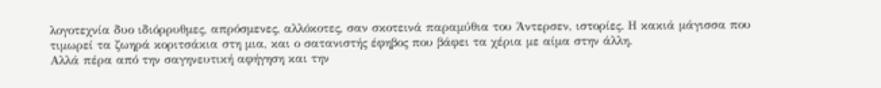λογοτεχνία δυο ιδιόρρυθμες, απρόσμενες, αλλόκοτες, σαν σκοτεινά παραμύθια του Άντερσεν, ιστορίες. Η κακιά μάγισσα που τιμωρεί τα ζωηρά κοριτσάκια στη μια, και ο σατανιστής έφηβος που βάφει τα χέρια με αίμα στην άλλη.
Αλλά πέρα από την σαγηνευτική αφήγηση και την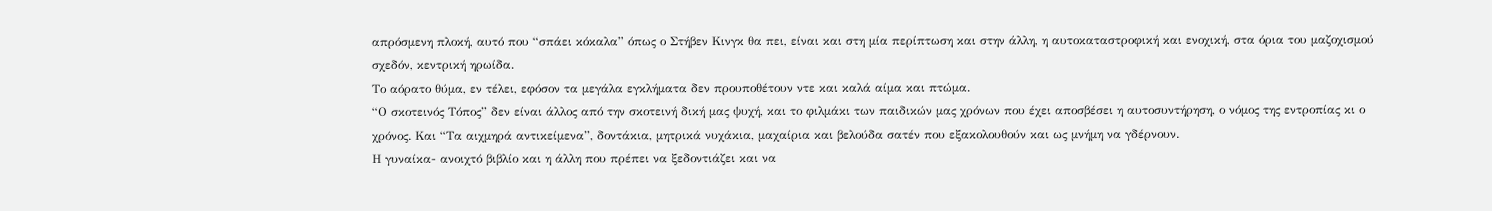απρόσμενη πλοκή, αυτό που “σπάει κόκαλα” όπως ο Στήβεν Κινγκ θα πει, είναι και στη μία περίπτωση και στην άλλη, η αυτοκαταστροφική και ενοχική, στα όρια του μαζοχισμού σχεδόν, κεντρική ηρωίδα.
Το αόρατο θύμα, εν τέλει, εφόσον τα μεγάλα εγκλήματα δεν προυποθέτουν ντε και καλά αίμα και πτώμα.
“Ο σκοτεινός Τόπος” δεν είναι άλλος από την σκοτεινή δική μας ψυχή, και το φιλμάκι των παιδικών μας χρόνων που έχει αποσβέσει η αυτοσυντήρηση, ο νόμος της εντροπίας κι ο χρόνος. Και “Τα αιχμηρά αντικείμενα”, δοντάκια, μητρικά νυχάκια, μαχαίρια και βελούδα σατέν που εξακολουθούν και ως μνήμη να γδέρνουν.
Η γυναίκα- ανοιχτό βιβλίο και η άλλη που πρέπει να ξεδοντιάζει και να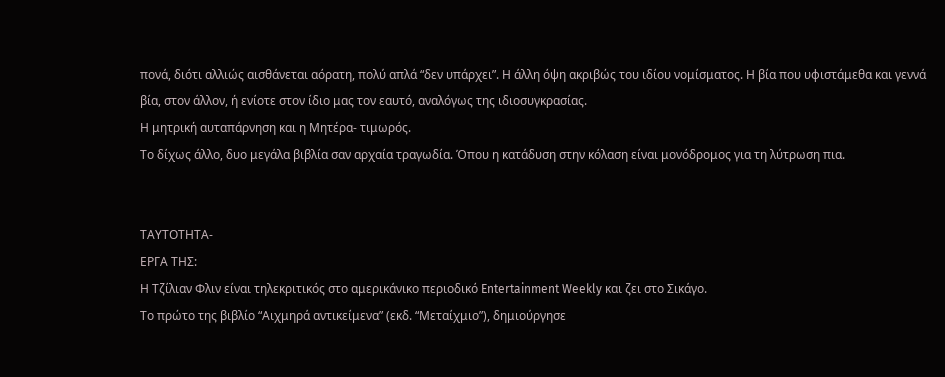πονά, διότι αλλιώς αισθάνεται αόρατη, πολύ απλά “δεν υπάρχει”. Η άλλη όψη ακριβώς του ιδίου νομίσματος. Η βία που υφιστάμεθα και γεννά βία, στον άλλον, ή ενίοτε στον ίδιο μας τον εαυτό, αναλόγως της ιδιοσυγκρασίας.
Η μητρική αυταπάρνηση και η Μητέρα- τιμωρός.
Το δίχως άλλο, δυο μεγάλα βιβλία σαν αρχαία τραγωδία. Όπου η κατάδυση στην κόλαση είναι μονόδρομος για τη λύτρωση πια.


ΤΑΥΤΟΤΗΤΑ-
ΕΡΓΑ ΤΗΣ:
Η Τζίλιαν Φλιν είναι τηλεκριτικός στο αμερικάνικο περιοδικό Entertainment Weekly και ζει στο Σικάγο.
Το πρώτο της βιβλίο “Αιχμηρά αντικείμενα” (εκδ. “Μεταίχμιο”), δημιούργησε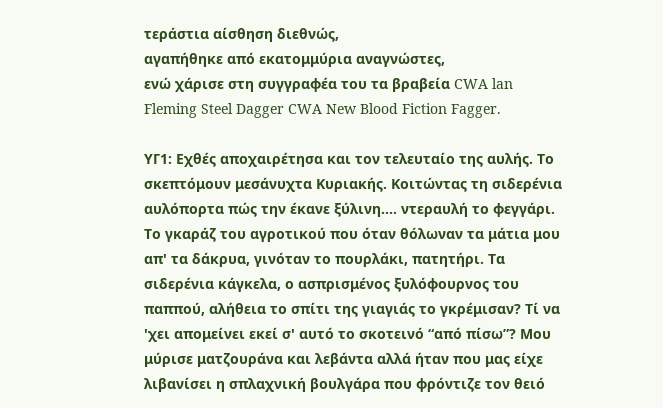τεράστια αίσθηση διεθνώς,
αγαπήθηκε από εκατομμύρια αναγνώστες,
ενώ χάρισε στη συγγραφέα του τα βραβεία CWA lan Fleming Steel Dagger CWA New Blood Fiction Fagger.

ΥΓ1: Εχθές αποχαιρέτησα και τον τελευταίο της αυλής. Το σκεπτόμουν μεσάνυχτα Κυριακής. Κοιτώντας τη σιδερένια αυλόπορτα πώς την έκανε ξύλινη.... ντεραυλή το φεγγάρι. Το γκαράζ του αγροτικού που όταν θόλωναν τα μάτια μου απ' τα δάκρυα, γινόταν το πουρλάκι, πατητήρι. Τα σιδερένια κάγκελα, ο ασπρισμένος ξυλόφουρνος του παππού, αλήθεια το σπίτι της γιαγιάς το γκρέμισαν? Τί να 'χει απομείνει εκεί σ' αυτό το σκοτεινό “από πίσω”? Μου μύρισε ματζουράνα και λεβάντα αλλά ήταν που μας είχε λιβανίσει η σπλαχνική βουλγάρα που φρόντιζε τον θειό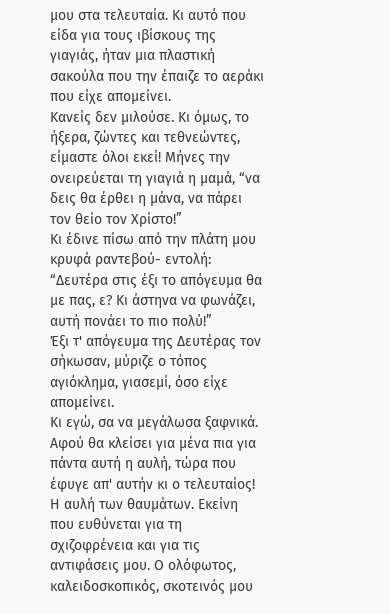μου στα τελευταία. Κι αυτό που είδα για τους ιβίσκους της γιαγιάς, ήταν μια πλαστική σακούλα που την έπαιζε το αεράκι που είχε απομείνει.
Κανείς δεν μιλούσε. Κι όμως, το ήξερα, ζώντες και τεθνεώντες, είμαστε όλοι εκεί! Μήνες την ονειρεύεται τη γιαγιά η μαμά, “να δεις θα έρθει η μάνα, να πάρει τον θείο τον Χρίστο!”
Κι έδινε πίσω από την πλάτη μου κρυφά ραντεβού- εντολή: “Δευτέρα στις έξι το απόγευμα θα με πας, ε? Κι άστηνα να φωνάζει, αυτή πονάει το πιο πολύ!”
Έξι τ' απόγευμα της Δευτέρας τον σήκωσαν, μύριζε ο τόπος αγιόκλημα, γιασεμί, όσο είχε απομείνει.
Κι εγώ, σα να μεγάλωσα ξαφνικά. Αφού θα κλείσει για μένα πια για πάντα αυτή η αυλή, τώρα που έφυγε απ' αυτήν κι ο τελευταίος!
Η αυλή των θαυμάτων. Εκείνη που ευθύνεται για τη σχιζοφρένεια και για τις αντιφάσεις μου. Ο ολόφωτος, καλειδοσκοπικός, σκοτεινός μου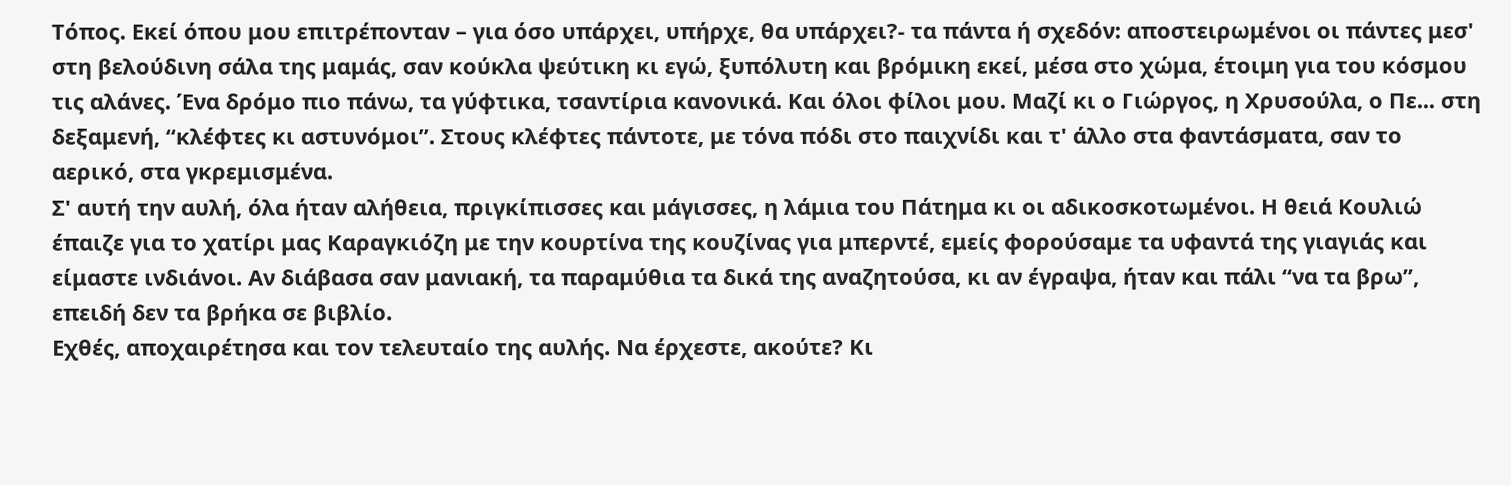Τόπος. Εκεί όπου μου επιτρέπονταν – για όσο υπάρχει, υπήρχε, θα υπάρχει?- τα πάντα ή σχεδόν: αποστειρωμένοι οι πάντες μεσ' στη βελούδινη σάλα της μαμάς, σαν κούκλα ψεύτικη κι εγώ, ξυπόλυτη και βρόμικη εκεί, μέσα στο χώμα, έτοιμη για του κόσμου τις αλάνες. Ένα δρόμο πιο πάνω, τα γύφτικα, τσαντίρια κανονικά. Και όλοι φίλοι μου. Μαζί κι ο Γιώργος, η Χρυσούλα, ο Πε... στη δεξαμενή, “κλέφτες κι αστυνόμοι”. Στους κλέφτες πάντοτε, με τόνα πόδι στο παιχνίδι και τ' άλλο στα φαντάσματα, σαν το αερικό, στα γκρεμισμένα.
Σ' αυτή την αυλή, όλα ήταν αλήθεια, πριγκίπισσες και μάγισσες, η λάμια του Πάτημα κι οι αδικοσκοτωμένοι. Η θειά Κουλιώ έπαιζε για το χατίρι μας Καραγκιόζη με την κουρτίνα της κουζίνας για μπερντέ, εμείς φορούσαμε τα υφαντά της γιαγιάς και είμαστε ινδιάνοι. Αν διάβασα σαν μανιακή, τα παραμύθια τα δικά της αναζητούσα, κι αν έγραψα, ήταν και πάλι “να τα βρω”, επειδή δεν τα βρήκα σε βιβλίο.
Εχθές, αποχαιρέτησα και τον τελευταίο της αυλής. Να έρχεστε, ακούτε? Κι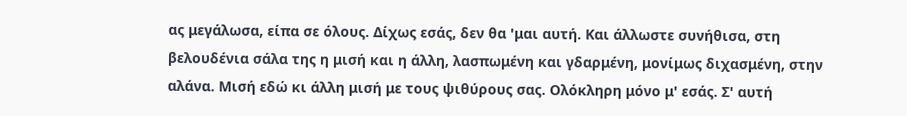ας μεγάλωσα, είπα σε όλους. Δίχως εσάς, δεν θα 'μαι αυτή. Και άλλωστε συνήθισα, στη βελουδένια σάλα της η μισή και η άλλη, λασπωμένη και γδαρμένη, μονίμως διχασμένη, στην αλάνα. Μισή εδώ κι άλλη μισή με τους ψιθύρους σας. Ολόκληρη μόνο μ' εσάς. Σ' αυτή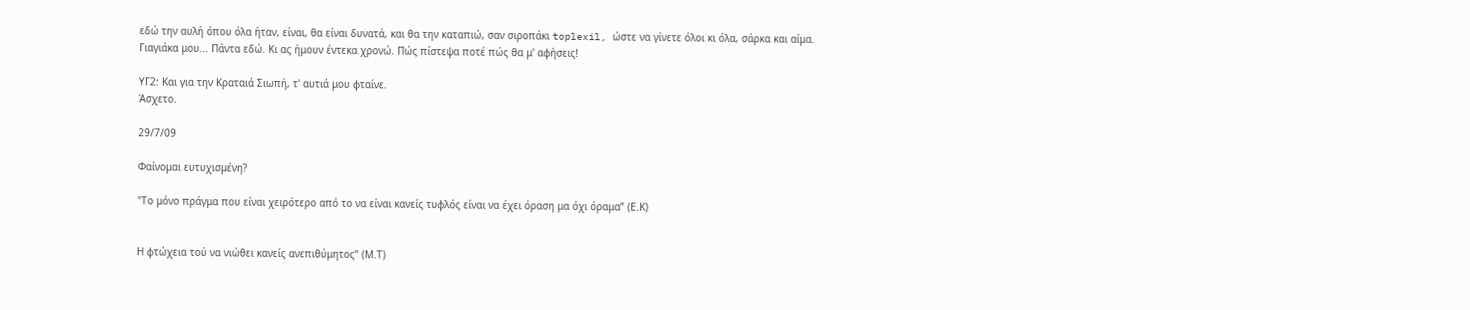εδώ την αυλή όπου όλα ήταν, είναι, θα είναι δυνατά, και θα την καταπιώ, σαν σιροπάκι toplexil, ώστε να γίνετε όλοι κι όλα, σάρκα και αίμα.
Γιαγιάκα μου... Πάντα εδώ. Κι ας ήμουν έντεκα χρονώ. Πώς πίστεψα ποτέ πώς θα μ' αφήσεις!

ΥΓ2: Και για την Κραταιά Σιωπή, τ' αυτιά μου φταίνε.
Άσχετο.

29/7/09

Φαίνομαι ευτυχισμένη?

"Το μόνο πράγμα που είναι χειρότερο από το να είναι κανείς τυφλός είναι να έχει όραση μα όχι όραμα” (Ε.Κ)


Η φτώχεια τού να νιώθει κανείς ανεπιθύμητος” (Μ.Τ)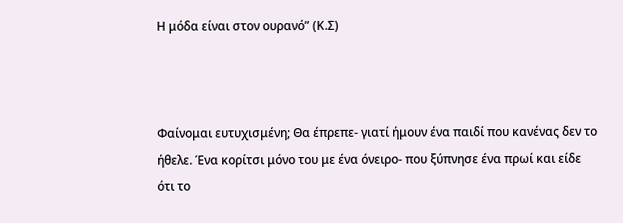Η μόδα είναι στον ουρανό” (Κ.Σ)



Φαίνομαι ευτυχισμένη; Θα έπρεπε- γιατί ήμουν ένα παιδί που κανένας δεν το ήθελε. Ένα κορίτσι μόνο του με ένα όνειρο- που ξύπνησε ένα πρωί και είδε ότι το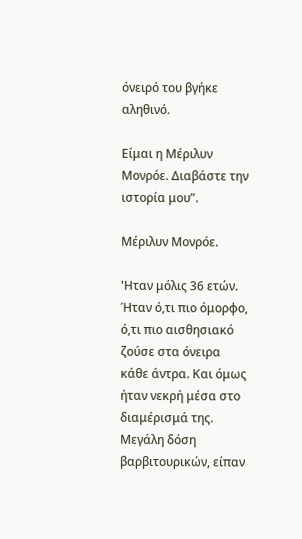όνειρό του βγήκε αληθινό.

Είμαι η Μέριλυν Μονρόε. Διαβάστε την ιστορία μου”.

Μέριλυν Μονρόε.

'Ηταν μόλις 36 ετών. Ήταν ό,τι πιο όμορφο, ό,τι πιο αισθησιακό ζούσε στα όνειρα κάθε άντρα. Και όμως ήταν νεκρή μέσα στο διαμέρισμά της. Μεγάλη δόση βαρβιτουρικών, είπαν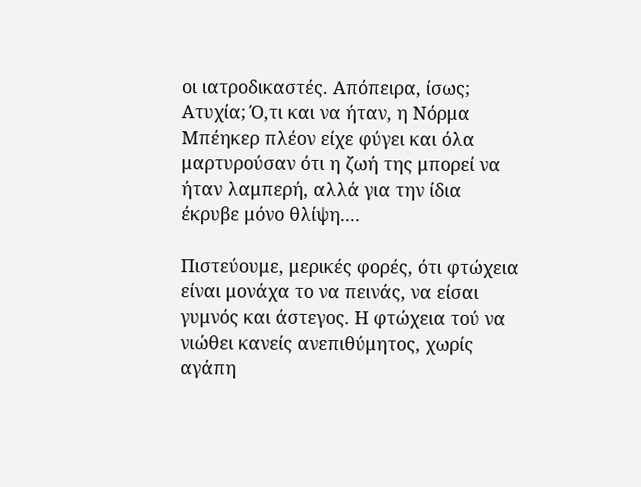οι ιατροδικαστές. Απόπειρα, ίσως; Ατυχία; Ό,τι και να ήταν, η Νόρμα Μπέηκερ πλέον είχε φύγει και όλα μαρτυρούσαν ότι η ζωή της μπορεί να ήταν λαμπερή, αλλά για την ίδια έκρυβε μόνο θλίψη....

Πιστεύουμε, μερικές φορές, ότι φτώχεια είναι μονάχα το να πεινάς, να είσαι γυμνός και άστεγος. Η φτώχεια τού να νιώθει κανείς ανεπιθύμητος, χωρίς αγάπη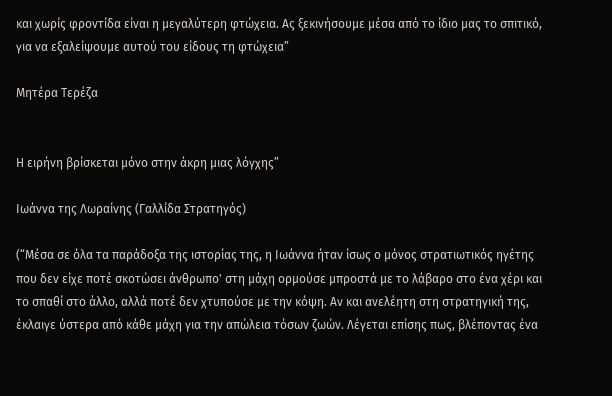και χωρίς φροντίδα είναι η μεγαλύτερη φτώχεια. Ας ξεκινήσουμε μέσα από το ίδιο μας το σπιτικό, για να εξαλείψουμε αυτού του είδους τη φτώχεια”

Μητέρα Τερέζα


Η ειρήνη βρίσκεται μόνο στην άκρη μιας λόγχης”

Ιωάννα της Λωραίνης (Γαλλίδα Στρατηγός)

(“Μέσα σε όλα τα παράδοξα της ιστορίας της, η Ιωάννα ήταν ίσως ο μόνος στρατιωτικός ηγέτης που δεν είχε ποτέ σκοτώσει άνθρωπο' στη μάχη ορμούσε μπροστά με το λάβαρο στο ένα χέρι και το σπαθί στο άλλο, αλλά ποτέ δεν χτυπούσε με την κόψη. Αν και ανελέητη στη στρατηγική της, έκλαιγε ύστερα από κάθε μάχη για την απώλεια τόσων ζωών. Λέγεται επίσης πως, βλέποντας ένα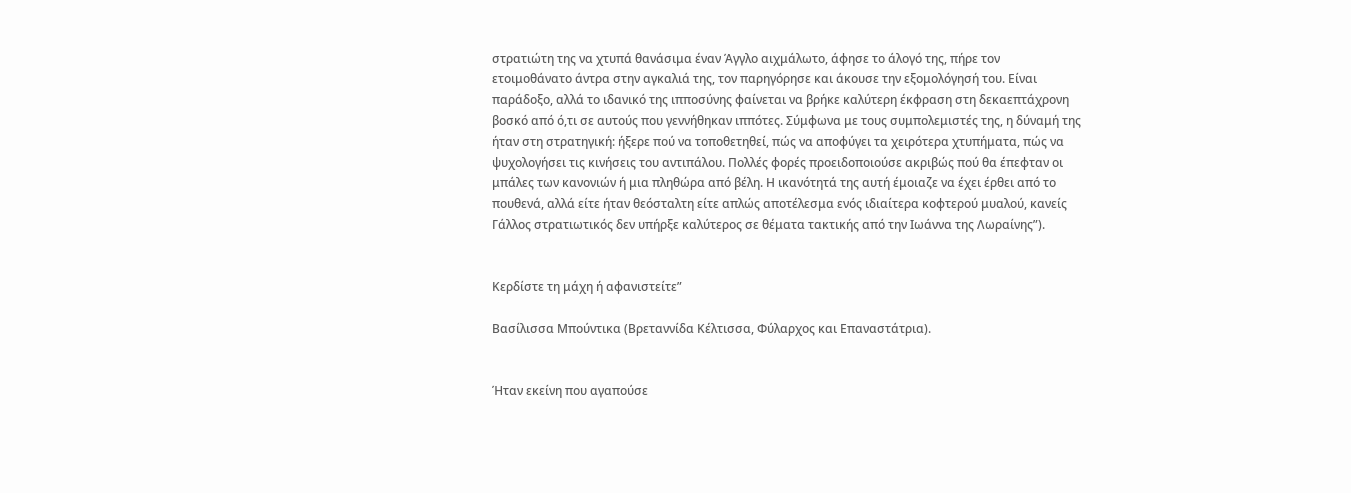στρατιώτη της να χτυπά θανάσιμα έναν Άγγλο αιχμάλωτο, άφησε το άλογό της, πήρε τον ετοιμοθάνατο άντρα στην αγκαλιά της, τον παρηγόρησε και άκουσε την εξομολόγησή του. Είναι παράδοξο, αλλά το ιδανικό της ιπποσύνης φαίνεται να βρήκε καλύτερη έκφραση στη δεκαεπτάχρονη βοσκό από ό,τι σε αυτούς που γεννήθηκαν ιππότες. Σύμφωνα με τους συμπολεμιστές της, η δύναμή της ήταν στη στρατηγική: ήξερε πού να τοποθετηθεί, πώς να αποφύγει τα χειρότερα χτυπήματα, πώς να ψυχολογήσει τις κινήσεις του αντιπάλου. Πολλές φορές προειδοποιούσε ακριβώς πού θα έπεφταν οι μπάλες των κανονιών ή μια πληθώρα από βέλη. Η ικανότητά της αυτή έμοιαζε να έχει έρθει από το πουθενά, αλλά είτε ήταν θεόσταλτη είτε απλώς αποτέλεσμα ενός ιδιαίτερα κοφτερού μυαλού, κανείς Γάλλος στρατιωτικός δεν υπήρξε καλύτερος σε θέματα τακτικής από την Ιωάννα της Λωραίνης”).


Κερδίστε τη μάχη ή αφανιστείτε”

Βασίλισσα Μπούντικα (Βρεταννίδα Κέλτισσα, Φύλαρχος και Επαναστάτρια).


Ήταν εκείνη που αγαπούσε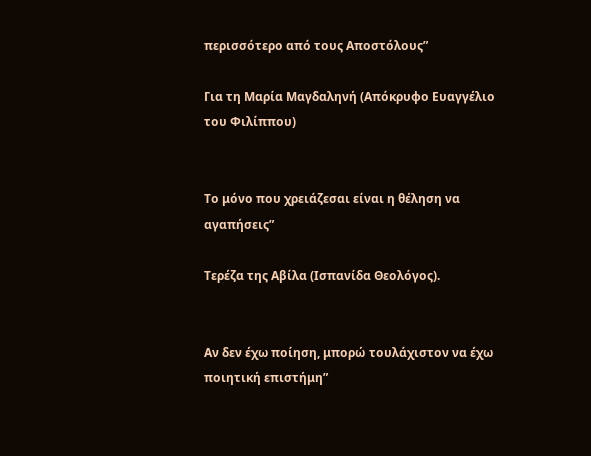περισσότερο από τους Αποστόλους”

Για τη Μαρία Μαγδαληνή (Απόκρυφο Ευαγγέλιο του Φιλίππου)


Το μόνο που χρειάζεσαι είναι η θέληση να αγαπήσεις”

Τερέζα της Αβίλα (Ισπανίδα Θεολόγος).


Αν δεν έχω ποίηση, μπορώ τουλάχιστον να έχω ποιητική επιστήμη”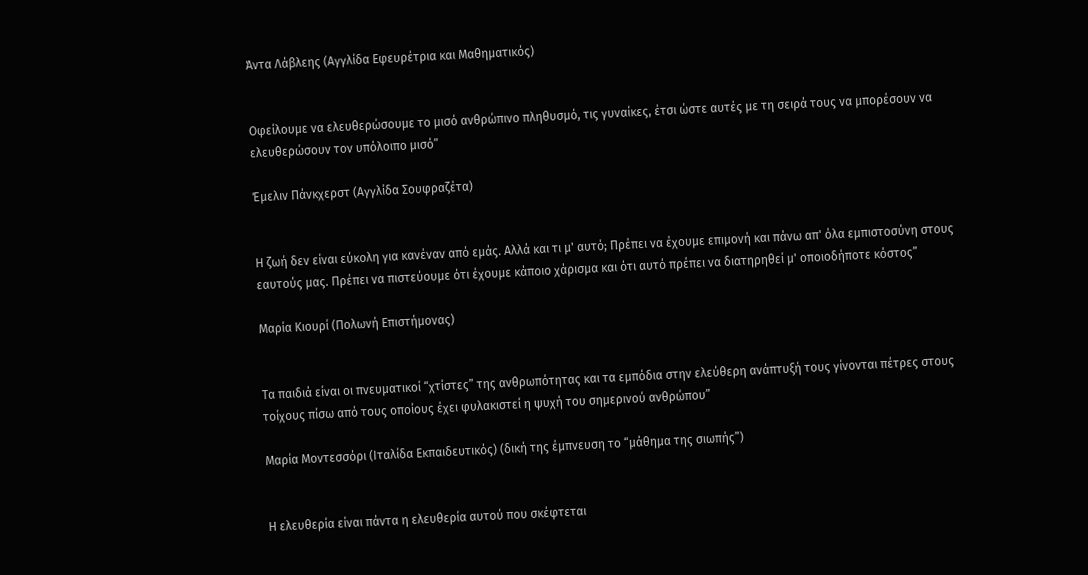Άντα Λάβλεης (Αγγλίδα Εφευρέτρια και Μαθηματικός)


Οφείλουμε να ελευθερώσουμε το μισό ανθρώπινο πληθυσμό, τις γυναίκες, έτσι ώστε αυτές με τη σειρά τους να μπορέσουν να ελευθερώσουν τον υπόλοιπο μισό”

Έμελιν Πάνκχερστ (Αγγλίδα Σουφραζέτα)


Η ζωή δεν είναι εύκολη για κανέναν από εμάς. Αλλά και τι μ' αυτό; Πρέπει να έχουμε επιμονή και πάνω απ' όλα εμπιστοσύνη στους εαυτούς μας. Πρέπει να πιστεύουμε ότι έχουμε κάποιο χάρισμα και ότι αυτό πρέπει να διατηρηθεί μ' οποιοδήποτε κόστος”

Μαρία Κιουρί (Πολωνή Επιστήμονας)


Τα παιδιά είναι οι πνευματικοί “χτίστες” της ανθρωπότητας και τα εμπόδια στην ελεύθερη ανάπτυξή τους γίνονται πέτρες στους τοίχους πίσω από τους οποίους έχει φυλακιστεί η ψυχή του σημερινού ανθρώπου”

Μαρία Μοντεσσόρι (Ιταλίδα Εκπαιδευτικός) (δική της έμπνευση το “μάθημα της σιωπής”)


Η ελευθερία είναι πάντα η ελευθερία αυτού που σκέφτεται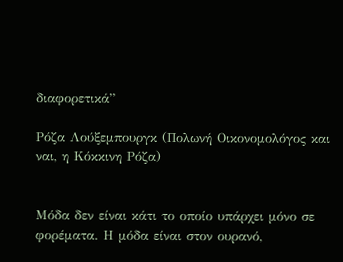διαφορετικά”

Ρόζα Λούξεμπουργκ (Πολωνή Οικονομολόγος και ναι, η Κόκκινη Ρόζα)


Μόδα δεν είναι κάτι το οποίο υπάρχει μόνο σε φορέματα. Η μόδα είναι στον ουρανό,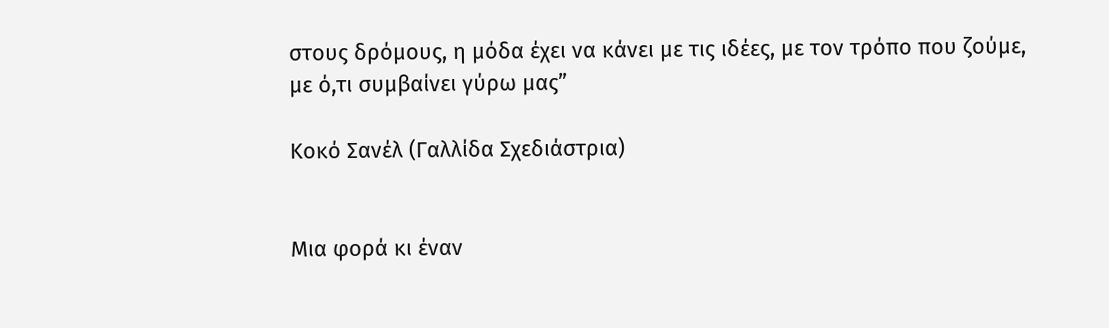στους δρόμους, η μόδα έχει να κάνει με τις ιδέες, με τον τρόπο που ζούμε, με ό,τι συμβαίνει γύρω μας”

Κοκό Σανέλ (Γαλλίδα Σχεδιάστρια)


Μια φορά κι έναν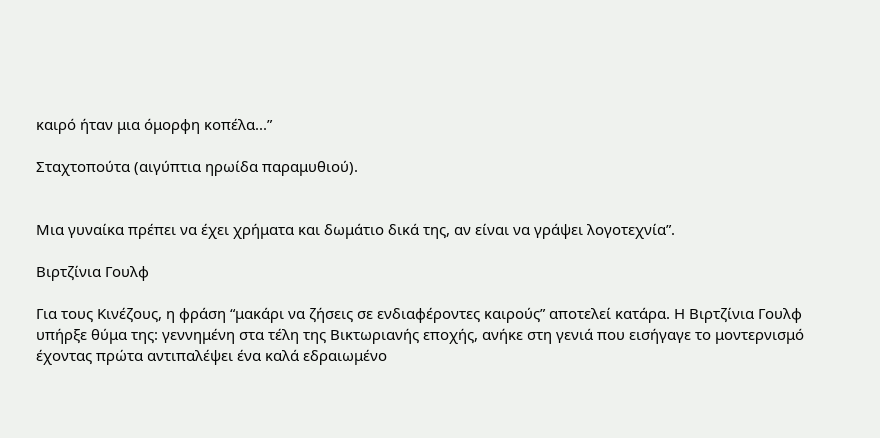καιρό ήταν μια όμορφη κοπέλα...”

Σταχτοπούτα (αιγύπτια ηρωίδα παραμυθιού).


Μια γυναίκα πρέπει να έχει χρήματα και δωμάτιο δικά της, αν είναι να γράψει λογοτεχνία”.

Βιρτζίνια Γουλφ

Για τους Κινέζους, η φράση “μακάρι να ζήσεις σε ενδιαφέροντες καιρούς” αποτελεί κατάρα. Η Βιρτζίνια Γουλφ υπήρξε θύμα της: γεννημένη στα τέλη της Βικτωριανής εποχής, ανήκε στη γενιά που εισήγαγε το μοντερνισμό έχοντας πρώτα αντιπαλέψει ένα καλά εδραιωμένο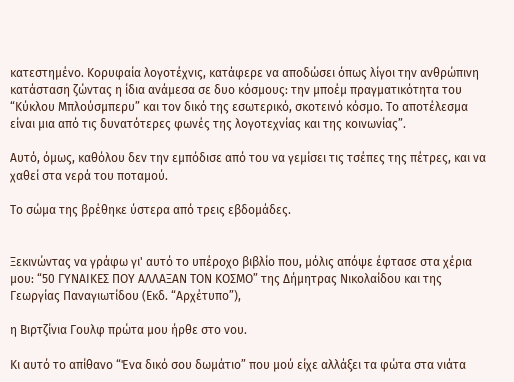κατεστημένο. Κορυφαία λογοτέχνις, κατάφερε να αποδώσει όπως λίγοι την ανθρώπινη κατάσταση ζώντας η ίδια ανάμεσα σε δυο κόσμους: την μποέμ πραγματικότητα του “Κύκλου Μπλούσμπερυ” και τον δικό της εσωτερικό, σκοτεινό κόσμο. Το αποτέλεσμα είναι μια από τις δυνατότερες φωνές της λογοτεχνίας και της κοινωνίας”.

Αυτό, όμως, καθόλου δεν την εμπόδισε από του να γεμίσει τις τσέπες της πέτρες, και να χαθεί στα νερά του ποταμού.

Το σώμα της βρέθηκε ύστερα από τρεις εβδομάδες.


Ξεκινώντας να γράφω γι' αυτό το υπέροχο βιβλίο που, μόλις απόψε έφτασε στα χέρια μου: “50 ΓΥΝΑΙΚΕΣ ΠΟΥ ΑΛΛΑΞΑΝ ΤΟΝ ΚΟΣΜΟ” της Δήμητρας Νικολαίδου και της Γεωργίας Παναγιωτίδου (Εκδ. “Αρχέτυπο”),

η Βιρτζίνια Γουλφ πρώτα μου ήρθε στο νου.

Κι αυτό το απίθανο “Ένα δικό σου δωμάτιο” που μού είχε αλλάξει τα φώτα στα νιάτα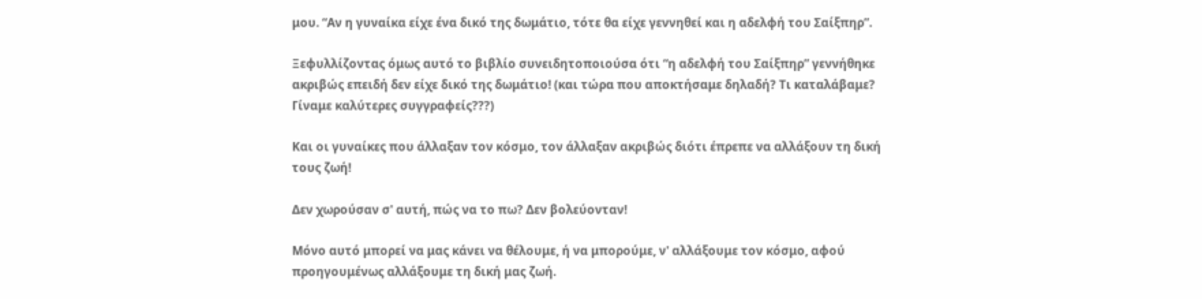μου. “Αν η γυναίκα είχε ένα δικό της δωμάτιο, τότε θα είχε γεννηθεί και η αδελφή του Σαίξπηρ”.

Ξεφυλλίζοντας όμως αυτό το βιβλίο συνειδητοποιούσα ότι “η αδελφή του Σαίξπηρ” γεννήθηκε ακριβώς επειδή δεν είχε δικό της δωμάτιο! (και τώρα που αποκτήσαμε δηλαδή? Τι καταλάβαμε? Γίναμε καλύτερες συγγραφείς???)

Και οι γυναίκες που άλλαξαν τον κόσμο, τον άλλαξαν ακριβώς διότι έπρεπε να αλλάξουν τη δική τους ζωή!

Δεν χωρούσαν σ' αυτή, πώς να το πω? Δεν βολεύονταν!

Μόνο αυτό μπορεί να μας κάνει να θέλουμε, ή να μπορούμε, ν' αλλάξουμε τον κόσμο, αφού προηγουμένως αλλάξουμε τη δική μας ζωή.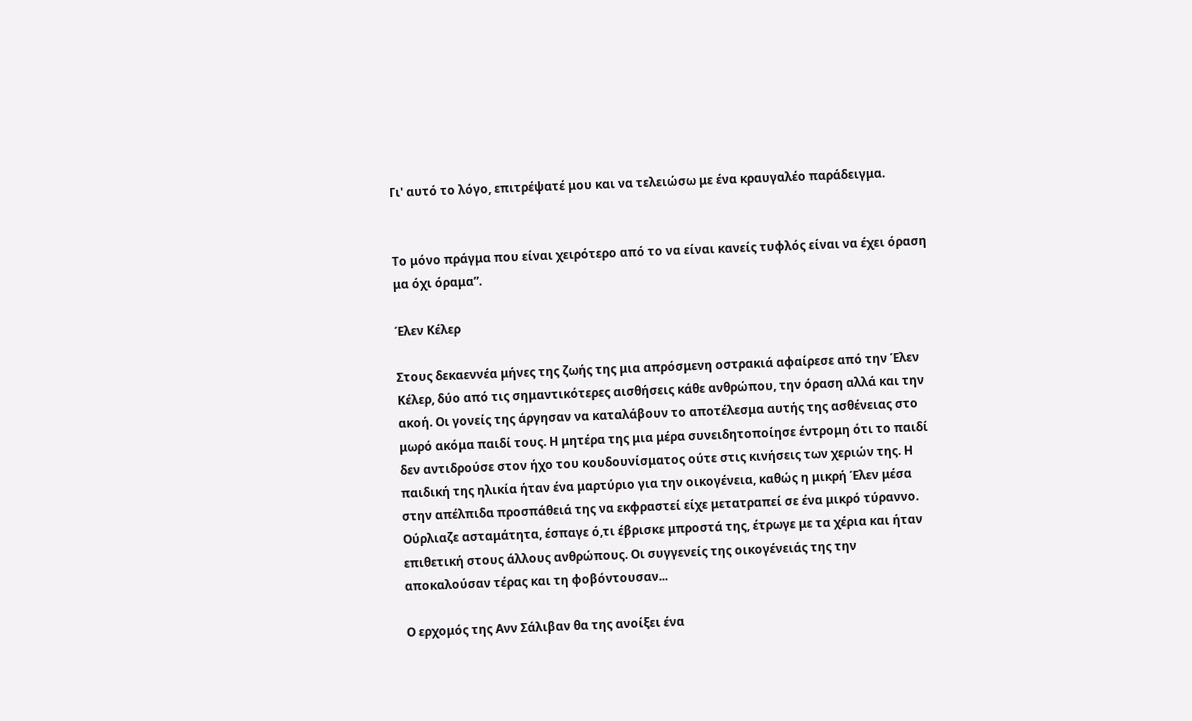Γι' αυτό το λόγο, επιτρέψατέ μου και να τελειώσω με ένα κραυγαλέο παράδειγμα.


Το μόνο πράγμα που είναι χειρότερο από το να είναι κανείς τυφλός είναι να έχει όραση μα όχι όραμα”.

Έλεν Κέλερ

Στους δεκαεννέα μήνες της ζωής της μια απρόσμενη οστρακιά αφαίρεσε από την Έλεν Κέλερ, δύο από τις σημαντικότερες αισθήσεις κάθε ανθρώπου, την όραση αλλά και την ακοή. Οι γονείς της άργησαν να καταλάβουν το αποτέλεσμα αυτής της ασθένειας στο μωρό ακόμα παιδί τους. Η μητέρα της μια μέρα συνειδητοποίησε έντρομη ότι το παιδί δεν αντιδρούσε στον ήχο του κουδουνίσματος ούτε στις κινήσεις των χεριών της. Η παιδική της ηλικία ήταν ένα μαρτύριο για την οικογένεια, καθώς η μικρή Έλεν μέσα στην απέλπιδα προσπάθειά της να εκφραστεί είχε μετατραπεί σε ένα μικρό τύραννο. Ούρλιαζε ασταμάτητα, έσπαγε ό,τι έβρισκε μπροστά της, έτρωγε με τα χέρια και ήταν επιθετική στους άλλους ανθρώπους. Οι συγγενείς της οικογένειάς της την αποκαλούσαν τέρας και τη φοβόντουσαν...

Ο ερχομός της Ανν Σάλιβαν θα της ανοίξει ένα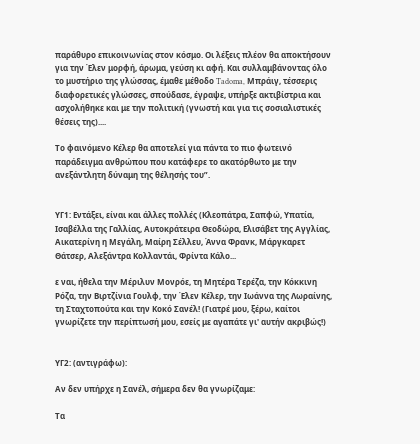παράθυρο επικοινωνίας στον κόσμο. Οι λέξεις πλέον θα αποκτήσουν για την Έλεν μορφή, άρωμα, γεύση κι αφή. Και συλλαμβάνοντας όλο το μυστήριο της γλώσσας, έμαθε μέθοδο Tadoma, Μπράιγ, τέσσερις διαφορετικές γλώσσες, σπούδασε, έγραψε, υπήρξε ακτιβίστρια και ασχολήθηκε και με την πολιτική (γνωστή και για τις σοσιαλιστικές θέσεις της)....

Το φαινόμενο Κέλερ θα αποτελεί για πάντα το πιο φωτεινό παράδειγμα ανθρώπου που κατάφερε το ακατόρθωτο με την ανεξάντλητη δύναμη της θέλησής του”.


ΥΓ1: Εντάξει, είναι και άλλες πολλές (Κλεοπάτρα, Σαπφώ, Υπατία, Ισαβέλλα της Γαλλίας, Αυτοκράτειρα Θεοδώρα, Ελισάβετ της Αγγλίας, Αικατερίνη η Μεγάλη, Μαίρη Σέλλευ, Άννα Φρανκ, Μάργκαρετ Θάτσερ, Αλεξάντρα Κολλαντάι, Φρίντα Κάλο...

ε ναι, ήθελα την Μέριλυν Μονρόε, τη Μητέρα Τερέζα, την Κόκκινη Ρόζα, την Βιρτζίνια Γουλφ, την Έλεν Κέλερ, την Ιωάννα της Λωραίνης, τη Σταχτοπούτα και την Κοκό Σανέλ! (Γιατρέ μου, ξέρω, καίτοι γνωρίζετε την περίπτωσή μου, εσείς με αγαπάτε γι' αυτήν ακριβώς!)


ΥΓ2: (αντιγράφω):

Αν δεν υπήρχε η Σανέλ, σήμερα δεν θα γνωρίζαμε:

Τα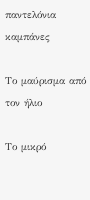παντελόνια καμπάνες

Το μαύρισμα από τον ήλιο

Το μικρό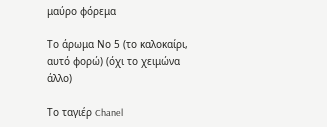μαύρο φόρεμα

Το άρωμα Νο 5 (το καλοκαίρι, αυτό φορώ) (όχι το χειμώνα άλλο)

Το ταγιέρ Chanel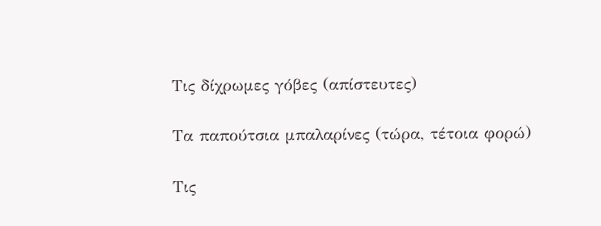Τις δίχρωμες γόβες (απίστευτες)

Τα παπούτσια μπαλαρίνες (τώρα, τέτοια φορώ)

Τις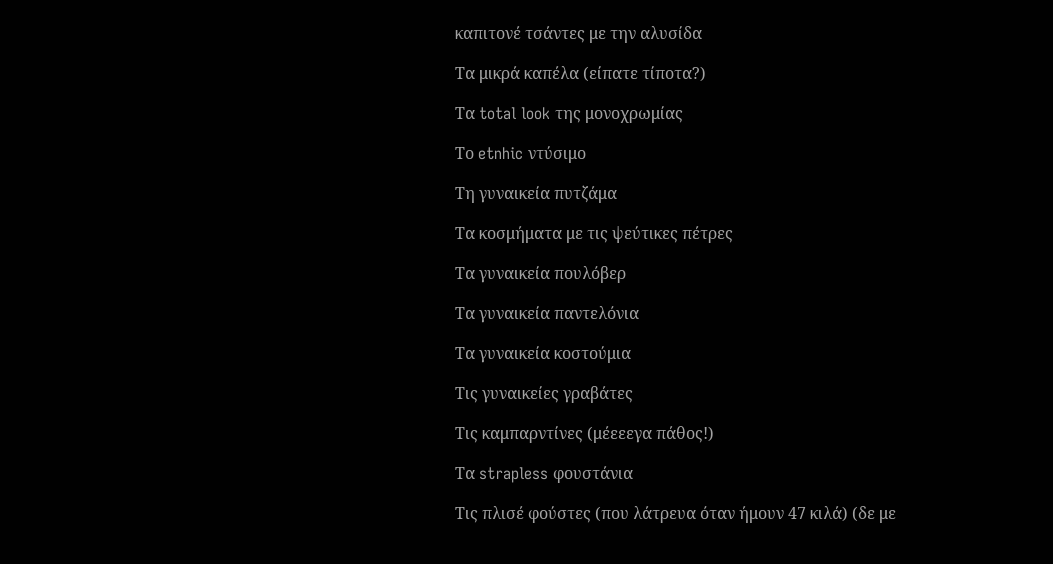καπιτονέ τσάντες με την αλυσίδα

Τα μικρά καπέλα (είπατε τίποτα?)

Τα total look της μονοχρωμίας

Το etnhic ντύσιμο

Τη γυναικεία πυτζάμα

Τα κοσμήματα με τις ψεύτικες πέτρες

Τα γυναικεία πουλόβερ

Τα γυναικεία παντελόνια

Τα γυναικεία κοστούμια

Τις γυναικείες γραβάτες

Τις καμπαρντίνες (μέεεεγα πάθος!)

Τα strapless φουστάνια

Τις πλισέ φούστες (που λάτρευα όταν ήμουν 47 κιλά) (δε με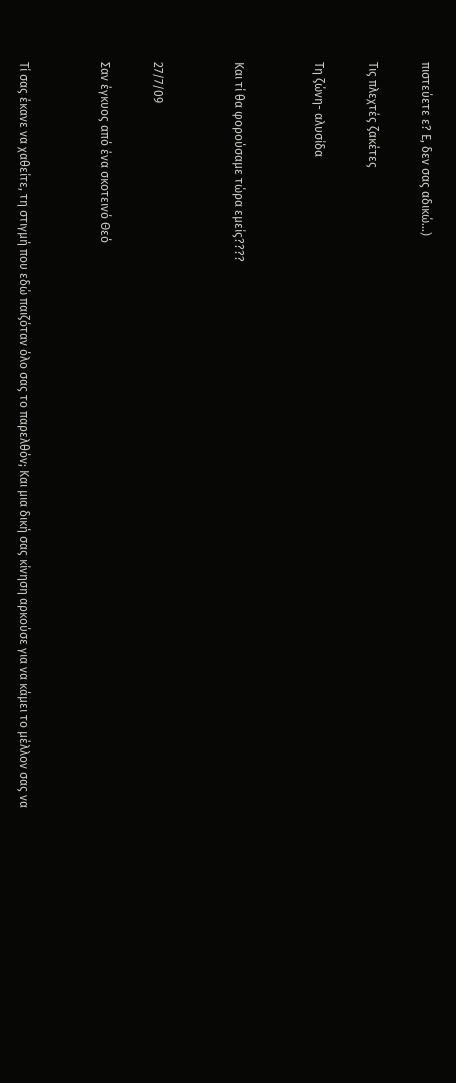πιστεύετε ε? Ε, δεν σας αδικώ...)

Τις πλεχτές ζακέτες

Τη ζώνη- αλυσίδα


Και τί θα φορούσαμε τώρα εμείς????


27/7/09

Σαν έγκυος από ένα σκοτεινό Θεό


Τί σας έκανε να χαθείτε, τη στιγμή που εδώ παιζόταν όλο σας το παρελθόν; Και μια δική σας κίνηση αρκούσε για να κάμει το μέλλον σας να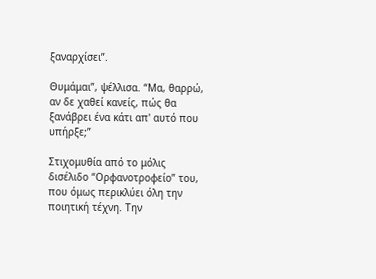ξαναρχίσει”.

Θυμάμαι”, ψέλλισα. “Μα, θαρρώ, αν δε χαθεί κανείς, πώς θα ξανάβρει ένα κάτι απ' αυτό που υπήρξε;”

Στιχομυθία από το μόλις δισέλιδο “Ορφανοτροφείο” του, που όμως περικλύει όλη την ποιητική τέχνη. Την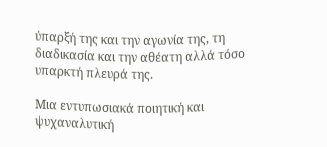ύπαρξή της και την αγωνία της, τη διαδικασία και την αθέατη αλλά τόσο υπαρκτή πλευρά της.

Μια εντυπωσιακά ποιητική και ψυχαναλυτική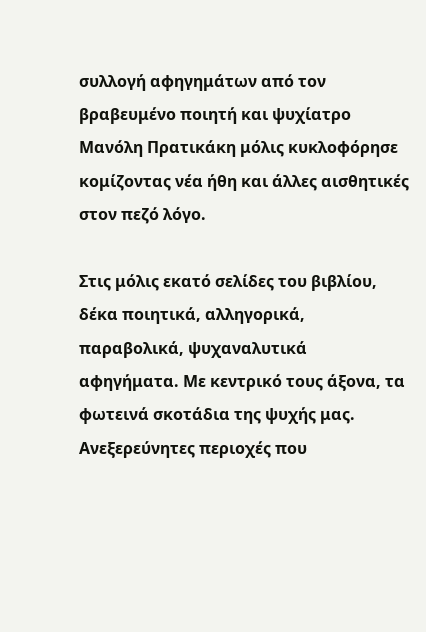συλλογή αφηγημάτων από τον βραβευμένο ποιητή και ψυχίατρο Μανόλη Πρατικάκη μόλις κυκλοφόρησε κομίζοντας νέα ήθη και άλλες αισθητικές στον πεζό λόγο.

Στις μόλις εκατό σελίδες του βιβλίου, δέκα ποιητικά, αλληγορικά, παραβολικά, ψυχαναλυτικά αφηγήματα. Με κεντρικό τους άξονα, τα φωτεινά σκοτάδια της ψυχής μας. Ανεξερεύνητες περιοχές που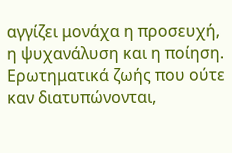αγγίζει μονάχα η προσευχή, η ψυχανάλυση και η ποίηση. Ερωτηματικά ζωής που ούτε καν διατυπώνονται,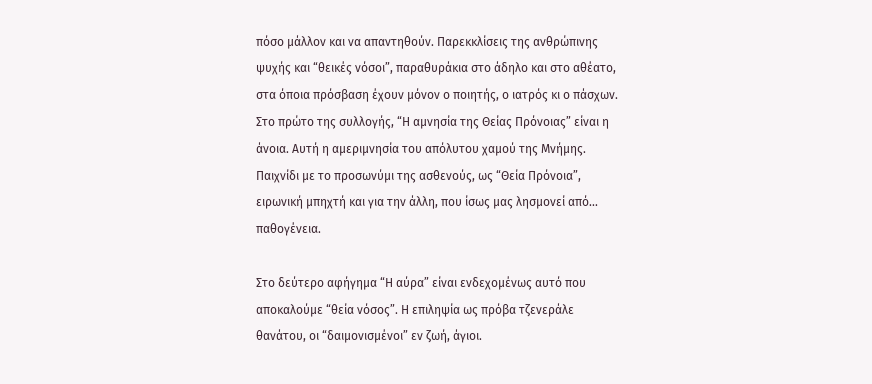πόσο μάλλον και να απαντηθούν. Παρεκκλίσεις της ανθρώπινης ψυχής και “θεικές νόσοι”, παραθυράκια στο άδηλο και στο αθέατο, στα όποια πρόσβαση έχουν μόνον ο ποιητής, ο ιατρός κι ο πάσχων. Στο πρώτο της συλλογής, “Η αμνησία της Θείας Πρόνοιας” είναι η άνοια. Αυτή η αμεριμνησία του απόλυτου χαμού της Μνήμης. Παιχνίδι με το προσωνύμι της ασθενούς, ως “Θεία Πρόνοια”, ειρωνική μπηχτή και για την άλλη, που ίσως μας λησμονεί από... παθογένεια.

Στο δεύτερο αφήγημα “Η αύρα” είναι ενδεχομένως αυτό που αποκαλούμε “θεία νόσος”. Η επιληψία ως πρόβα τζενεράλε θανάτου, οι “δαιμονισμένοι” εν ζωή, άγιοι.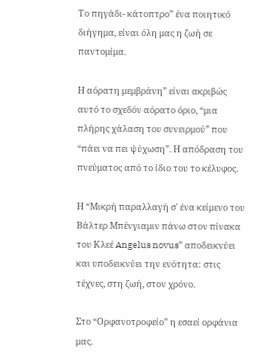Το πηγάδι- κάτοπτρο” ένα ποιητικό διήγημα, είναι όλη μας η ζωή σε παντομίμα.

Η αόρατη μεμβράνη” είναι ακριβώς αυτό το σχεδόν αόρατο όριο, “μια πλήρης χάλαση του συνειρμού” που “πάει να πει ψύχωση”. Η απόδραση του πνεύματος από το ίδιο του το κέλυφος.

Η “Μικρή παραλλαγή σ' ένα κείμενο του Βάλτερ Μπένγιαμιν πάνω στον πίνακα του Κλεέ Angelus novus” αποδεικνύει και υποδεικνύει την ενότητα: στις τέχνες, στη ζωή, στον χρόνο.

Στο “Ορφανοτροφείο” η εσαεί ορφάνια μας.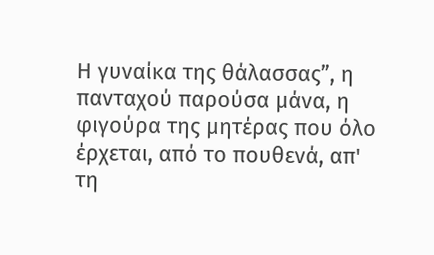Η γυναίκα της θάλασσας”, η πανταχού παρούσα μάνα, η φιγούρα της μητέρας που όλο έρχεται, από το πουθενά, απ' τη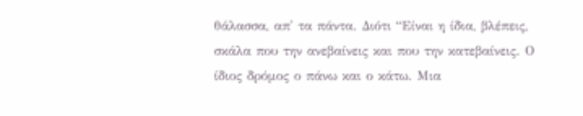θάλασσα, απ' τα πάντα. Διότι “Είναι η ίδια, βλέπεις, σκάλα που την ανεβαίνεις και που την κατεβαίνεις. Ο ίδιος δρόμος ο πάνω και ο κάτω. Μια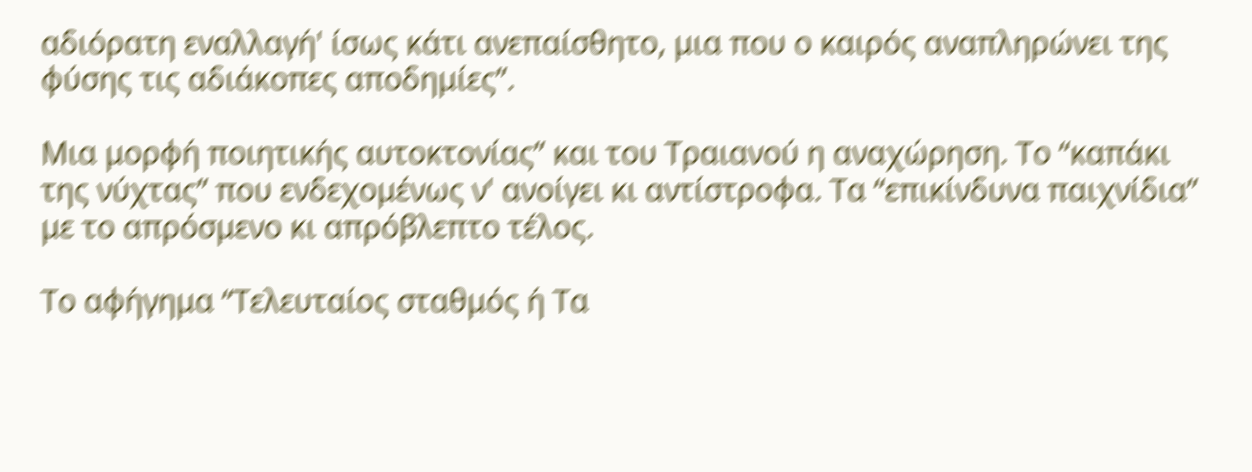αδιόρατη εναλλαγή' ίσως κάτι ανεπαίσθητο, μια που ο καιρός αναπληρώνει της φύσης τις αδιάκοπες αποδημίες”.

Μια μορφή ποιητικής αυτοκτονίας” και του Τραιανού η αναχώρηση. Το “καπάκι της νύχτας” που ενδεχομένως ν' ανοίγει κι αντίστροφα. Τα “επικίνδυνα παιχνίδια” με το απρόσμενο κι απρόβλεπτο τέλος.

Το αφήγημα “Τελευταίος σταθμός ή Τα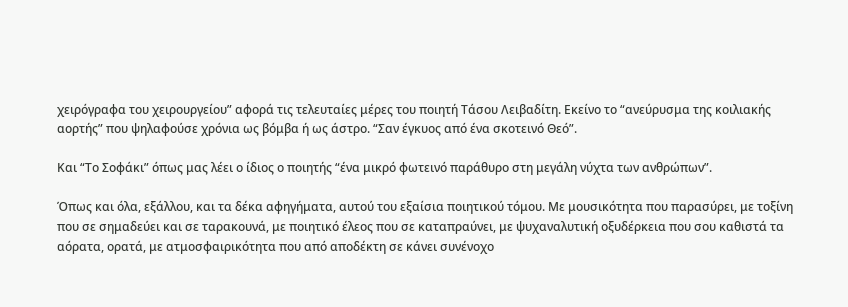χειρόγραφα του χειρουργείου” αφορά τις τελευταίες μέρες του ποιητή Τάσου Λειβαδίτη. Εκείνο το “ανεύρυσμα της κοιλιακής αορτής” που ψηλαφούσε χρόνια ως βόμβα ή ως άστρο. “Σαν έγκυος από ένα σκοτεινό Θεό”.

Και “Το Σοφάκι” όπως μας λέει ο ίδιος ο ποιητής “ένα μικρό φωτεινό παράθυρο στη μεγάλη νύχτα των ανθρώπων”.

Όπως και όλα, εξάλλου, και τα δέκα αφηγήματα, αυτού του εξαίσια ποιητικού τόμου. Με μουσικότητα που παρασύρει, με τοξίνη που σε σημαδεύει και σε ταρακουνά, με ποιητικό έλεος που σε καταπραύνει, με ψυχαναλυτική οξυδέρκεια που σου καθιστά τα αόρατα, ορατά, με ατμοσφαιρικότητα που από αποδέκτη σε κάνει συνένοχο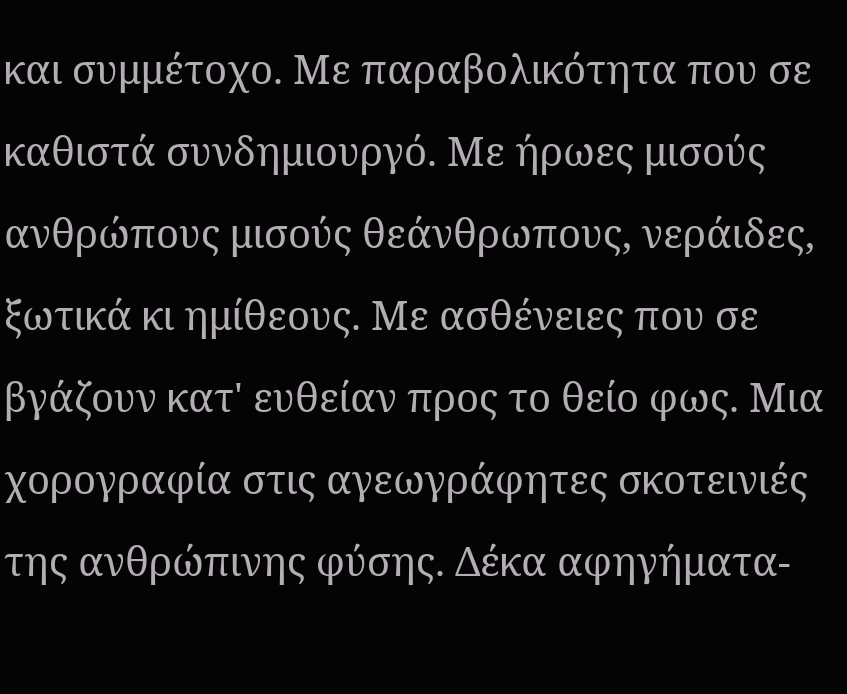και συμμέτοχο. Με παραβολικότητα που σε καθιστά συνδημιουργό. Με ήρωες μισούς ανθρώπους μισούς θεάνθρωπους, νεράιδες, ξωτικά κι ημίθεους. Με ασθένειες που σε βγάζουν κατ' ευθείαν προς το θείο φως. Μια χορογραφία στις αγεωγράφητες σκοτεινιές της ανθρώπινης φύσης. Δέκα αφηγήματα-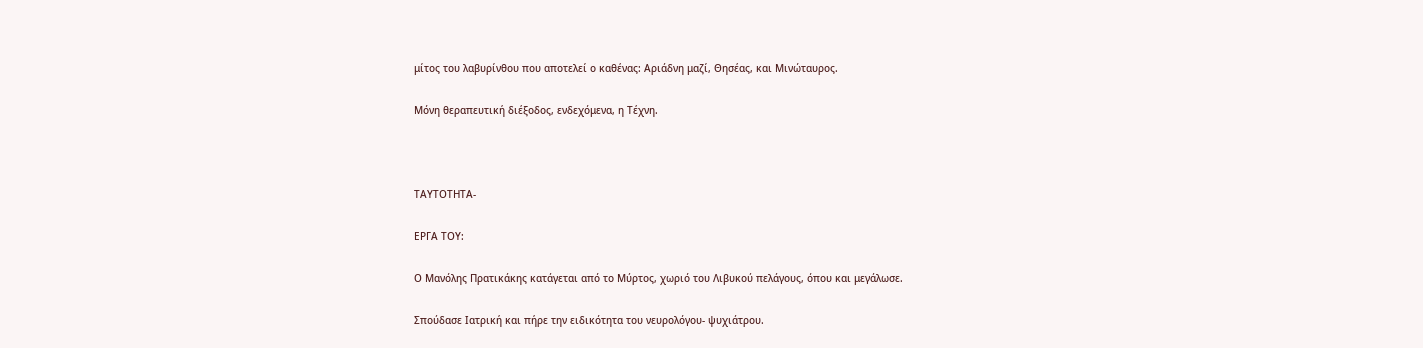μίτος του λαβυρίνθου που αποτελεί ο καθένας: Αριάδνη μαζί, Θησέας, και Μινώταυρος.

Μόνη θεραπευτική διέξοδος, ενδεχόμενα, η Τέχνη.



ΤΑΥΤΟΤΗΤΑ-

ΕΡΓΑ ΤΟΥ:

Ο Μανόλης Πρατικάκης κατάγεται από το Μύρτος, χωριό του Λιβυκού πελάγους, όπου και μεγάλωσε.

Σπούδασε Ιατρική και πήρε την ειδικότητα του νευρολόγου- ψυχιάτρου.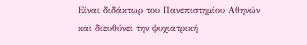Είναι διδάκτωρ του Πανεπιστημίου Αθηνών και διευθύνει την ψυχιατρική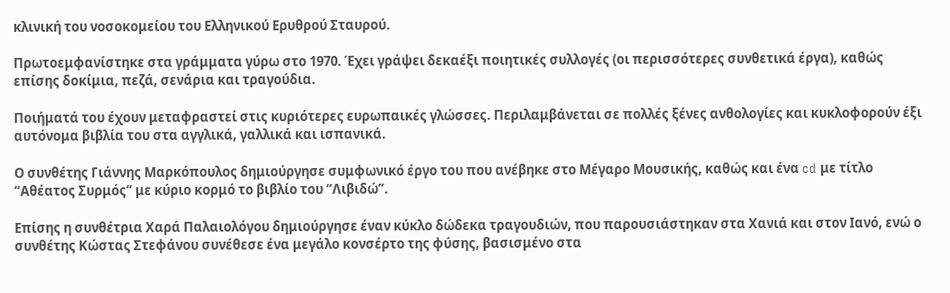κλινική του νοσοκομείου του Ελληνικού Ερυθρού Σταυρού.

Πρωτοεμφανίστηκε στα γράμματα γύρω στο 1970. Έχει γράψει δεκαέξι ποιητικές συλλογές (οι περισσότερες συνθετικά έργα), καθώς επίσης δοκίμια, πεζά, σενάρια και τραγούδια.

Ποιήματά του έχουν μεταφραστεί στις κυριότερες ευρωπαικές γλώσσες. Περιλαμβάνεται σε πολλές ξένες ανθολογίες και κυκλοφορούν έξι αυτόνομα βιβλία του στα αγγλικά, γαλλικά και ισπανικά.

Ο συνθέτης Γιάννης Μαρκόπουλος δημιούργησε συμφωνικό έργο του που ανέβηκε στο Μέγαρο Μουσικής, καθώς και ένα cd με τίτλο “Αθέατος Συρμός” με κύριο κορμό το βιβλίο του “Λιβιδώ”.

Επίσης η συνθέτρια Χαρά Παλαιολόγου δημιούργησε έναν κύκλο δώδεκα τραγουδιών, που παρουσιάστηκαν στα Χανιά και στον Ιανό, ενώ ο συνθέτης Κώστας Στεφάνου συνέθεσε ένα μεγάλο κονσέρτο της φύσης, βασισμένο στα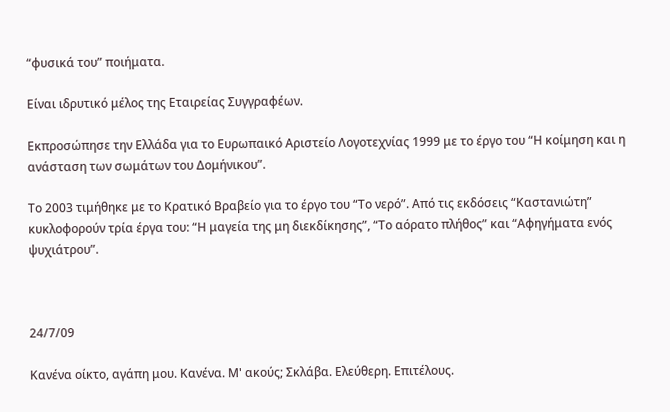“φυσικά του” ποιήματα.

Είναι ιδρυτικό μέλος της Εταιρείας Συγγραφέων.

Εκπροσώπησε την Ελλάδα για το Ευρωπαικό Αριστείο Λογοτεχνίας 1999 με το έργο του “Η κοίμηση και η ανάσταση των σωμάτων του Δομήνικου”.

Το 2003 τιμήθηκε με το Κρατικό Βραβείο για το έργο του “Το νερό”. Από τις εκδόσεις “Καστανιώτη” κυκλοφορούν τρία έργα του: “Η μαγεία της μη διεκδίκησης”, “Το αόρατο πλήθος” και “Αφηγήματα ενός ψυχιάτρου”.



24/7/09

Κανένα οίκτο, αγάπη μου. Κανένα. Μ' ακούς; Σκλάβα. Ελεύθερη. Επιτέλους.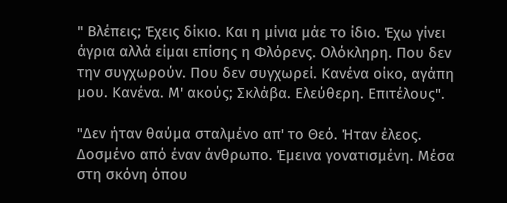" Βλέπεις; Έχεις δίκιο. Και η μίνια μάε το ίδιο. Έχω γίνει άγρια αλλά είμαι επίσης η Φλόρενς. Ολόκληρη. Που δεν την συγχωρούν. Που δεν συγχωρεί. Κανένα οίκο, αγάπη μου. Κανένα. Μ' ακούς; Σκλάβα. Ελεύθερη. Επιτέλους".

"Δεν ήταν θαύμα σταλμένο απ' το Θεό. Ήταν έλεος. Δοσμένο από έναν άνθρωπο. Έμεινα γονατισμένη. Μέσα στη σκόνη όπου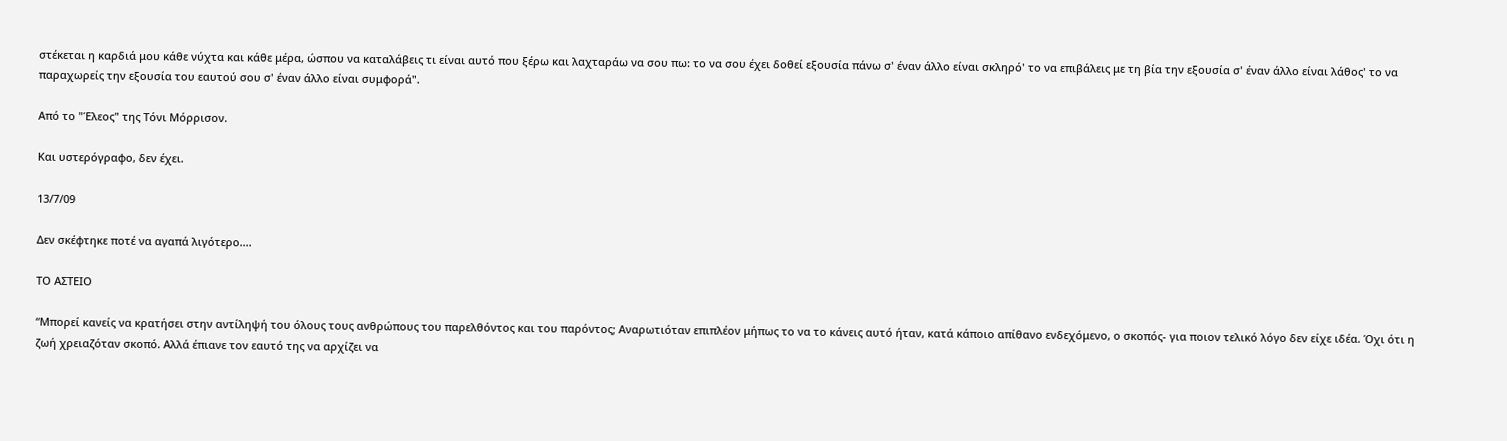στέκεται η καρδιά μου κάθε νύχτα και κάθε μέρα, ώσπου να καταλάβεις τι είναι αυτό που ξέρω και λαχταράω να σου πω: το να σου έχει δοθεί εξουσία πάνω σ' έναν άλλο είναι σκληρό' το να επιβάλεις με τη βία την εξουσία σ' έναν άλλο είναι λάθος' το να παραχωρείς την εξουσία του εαυτού σου σ' έναν άλλο είναι συμφορά".

Από το "Έλεος" της Τόνι Μόρρισον.

Και υστερόγραφο, δεν έχει.

13/7/09

Δεν σκέφτηκε ποτέ να αγαπά λιγότερο....

ΤΟ ΑΣΤΕΙΟ

“Μπορεί κανείς να κρατήσει στην αντίληψή του όλους τους ανθρώπους του παρελθόντος και του παρόντος; Αναρωτιόταν επιπλέον μήπως το να το κάνεις αυτό ήταν, κατά κάποιο απίθανο ενδεχόμενο, ο σκοπός- για ποιον τελικό λόγο δεν είχε ιδέα. Όχι ότι η ζωή χρειαζόταν σκοπό. Αλλά έπιανε τον εαυτό της να αρχίζει να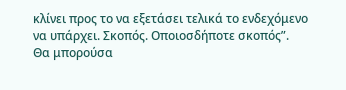κλίνει προς το να εξετάσει τελικά το ενδεχόμενο να υπάρχει. Σκοπός. Οποιοσδήποτε σκοπός”.
Θα μπορούσα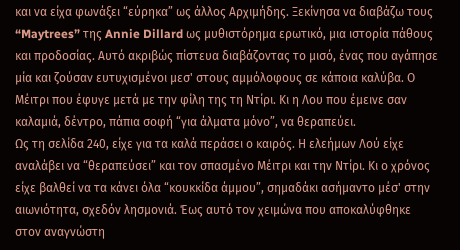και να είχα φωνάξει “εύρηκα” ως άλλος Αρχιμήδης. Ξεκίνησα να διαβάζω τους “Maytrees” της Annie Dillard ως μυθιστόρημα ερωτικό, μια ιστορία πάθους και προδοσίας. Αυτό ακριβώς πίστευα διαβάζοντας το μισό, ένας που αγάπησε μία και ζούσαν ευτυχισμένοι μεσ' στους αμμόλοφους σε κάποια καλύβα. Ο Μέιτρι που έφυγε μετά με την φίλη της τη Ντίρι. Κι η Λου που έμεινε σαν καλαμιά, δέντρο, πάπια σοφή “για άλματα μόνο”, να θεραπεύει.
Ως τη σελίδα 240, είχε για τα καλά περάσει ο καιρός. Η ελεήμων Λού είχε αναλάβει να “θεραπεύσει” και τον σπασμένο Μέιτρι και την Ντίρι. Κι ο χρόνος είχε βαλθεί να τα κάνει όλα “κουκκίδα άμμου”, σημαδάκι ασήμαντο μέσ' στην αιωνιότητα, σχεδόν λησμονιά. Έως αυτό τον χειμώνα που αποκαλύφθηκε στον αναγνώστη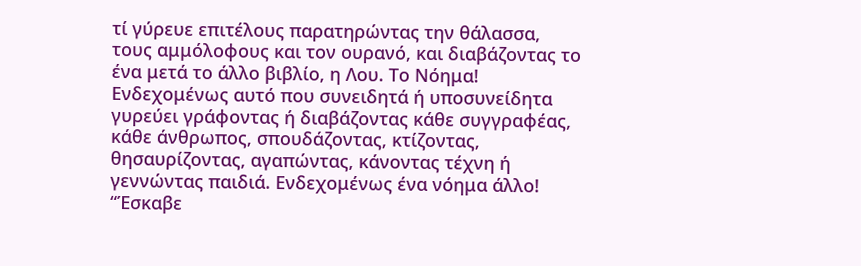τί γύρευε επιτέλους παρατηρώντας την θάλασσα, τους αμμόλοφους και τον ουρανό, και διαβάζοντας το ένα μετά το άλλο βιβλίο, η Λου. Το Νόημα!
Ενδεχομένως αυτό που συνειδητά ή υποσυνείδητα γυρεύει γράφοντας ή διαβάζοντας κάθε συγγραφέας, κάθε άνθρωπος, σπουδάζοντας, κτίζοντας, θησαυρίζοντας, αγαπώντας, κάνοντας τέχνη ή γεννώντας παιδιά. Ενδεχομένως ένα νόημα άλλο!
“Έσκαβε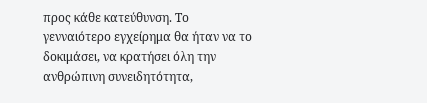προς κάθε κατεύθυνση. Το γενναιότερο εγχείρημα θα ήταν να το δοκιμάσει, να κρατήσει όλη την ανθρώπινη συνειδητότητα,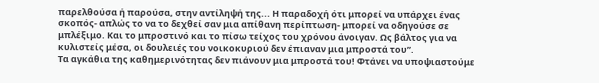παρελθούσα ή παρούσα, στην αντίληψή της... Η παραδοχή ότι μπορεί να υπάρχει ένας σκοπός- απλώς το να το δεχθεί σαν μια απίθανη περίπτωση- μπορεί να οδηγούσε σε μπλέξιμο. Και το μπροστινό και το πίσω τείχος του χρόνου άνοιγαν. Ως βάλτος για να κυλιστείς μέσα, οι δουλειές του νοικοκυριού δεν έπιαναν μια μπροστά του”.
Τα αγκάθια της καθημερινότητας δεν πιάνουν μια μπροστά του! Φτάνει να υποψιαστούμε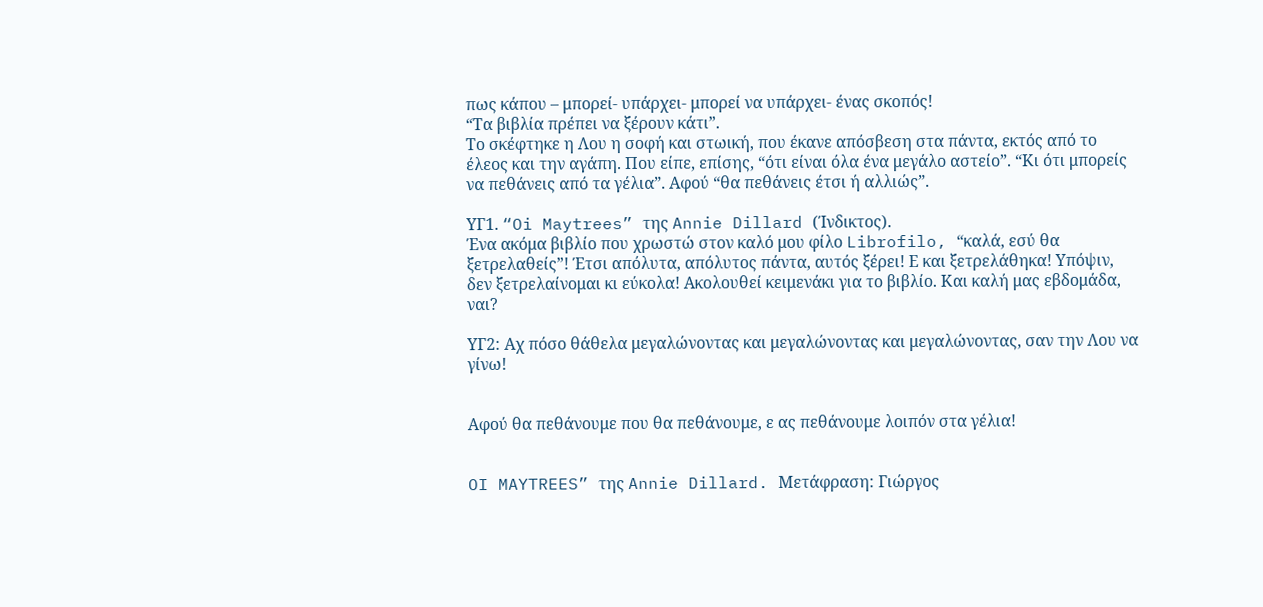πως κάπου – μπορεί- υπάρχει- μπορεί να υπάρχει- ένας σκοπός!
“Τα βιβλία πρέπει να ξέρουν κάτι”.
Το σκέφτηκε η Λου η σοφή και στωική, που έκανε απόσβεση στα πάντα, εκτός από το έλεος και την αγάπη. Που είπε, επίσης, “ότι είναι όλα ένα μεγάλο αστείο”. “Κι ότι μπορείς να πεθάνεις από τα γέλια”. Αφού “θα πεθάνεις έτσι ή αλλιώς”.

ΥΓ1. “Oi Maytrees” της Annie Dillard (Ίνδικτος).
Ένα ακόμα βιβλίο που χρωστώ στον καλό μου φίλο Librofilo, “καλά, εσύ θα ξετρελαθείς”! Έτσι απόλυτα, απόλυτος πάντα, αυτός ξέρει! Ε και ξετρελάθηκα! Υπόψιν, δεν ξετρελαίνομαι κι εύκολα! Ακολουθεί κειμενάκι για το βιβλίο. Και καλή μας εβδομάδα, ναι?

ΥΓ2: Αχ πόσο θάθελα μεγαλώνοντας και μεγαλώνοντας και μεγαλώνοντας, σαν την Λου να γίνω!


Αφού θα πεθάνουμε που θα πεθάνουμε, ε ας πεθάνουμε λοιπόν στα γέλια!


OI MAYTREES” της Annie Dillard. Μετάφραση: Γιώργος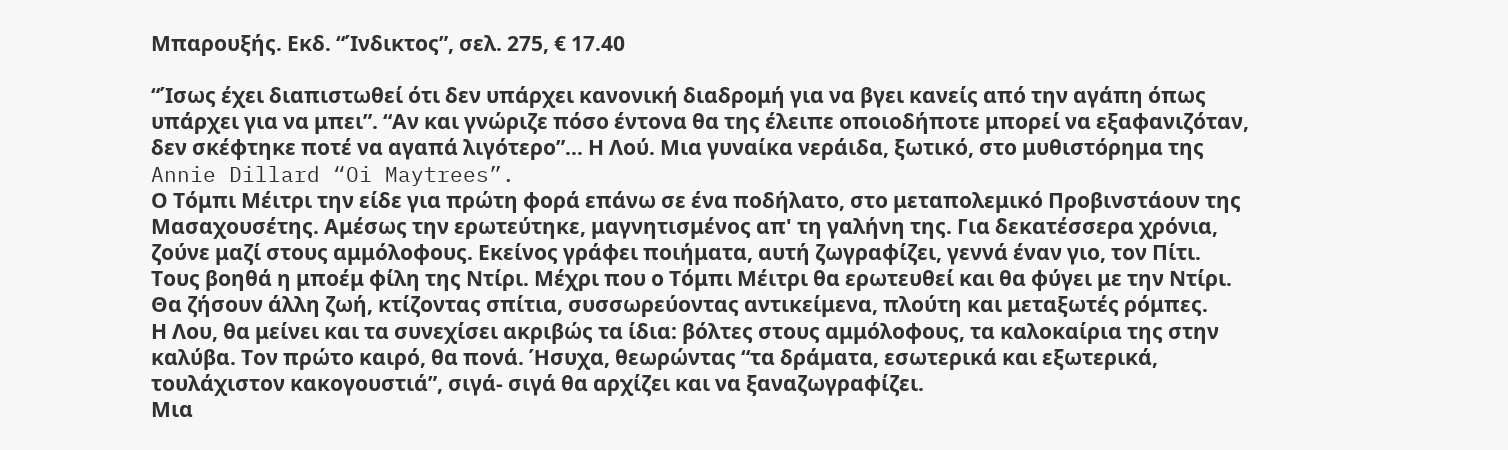Μπαρουξής. Εκδ. “Ίνδικτος”, σελ. 275, € 17.40

“Ίσως έχει διαπιστωθεί ότι δεν υπάρχει κανονική διαδρομή για να βγει κανείς από την αγάπη όπως υπάρχει για να μπει”. “Αν και γνώριζε πόσο έντονα θα της έλειπε οποιοδήποτε μπορεί να εξαφανιζόταν, δεν σκέφτηκε ποτέ να αγαπά λιγότερο”... Η Λού. Μια γυναίκα νεράιδα, ξωτικό, στο μυθιστόρημα της Annie Dillard “Oi Maytrees”.
Ο Τόμπι Μέιτρι την είδε για πρώτη φορά επάνω σε ένα ποδήλατο, στο μεταπολεμικό Προβινστάουν της Μασαχουσέτης. Αμέσως την ερωτεύτηκε, μαγνητισμένος απ' τη γαλήνη της. Για δεκατέσσερα χρόνια, ζούνε μαζί στους αμμόλοφους. Εκείνος γράφει ποιήματα, αυτή ζωγραφίζει, γεννά έναν γιο, τον Πίτι. Τους βοηθά η μποέμ φίλη της Ντίρι. Μέχρι που ο Τόμπι Μέιτρι θα ερωτευθεί και θα φύγει με την Ντίρι.
Θα ζήσουν άλλη ζωή, κτίζοντας σπίτια, συσσωρεύοντας αντικείμενα, πλούτη και μεταξωτές ρόμπες.
Η Λου, θα μείνει και τα συνεχίσει ακριβώς τα ίδια: βόλτες στους αμμόλοφους, τα καλοκαίρια της στην καλύβα. Τον πρώτο καιρό, θα πονά. Ήσυχα, θεωρώντας “τα δράματα, εσωτερικά και εξωτερικά, τουλάχιστον κακογουστιά”, σιγά- σιγά θα αρχίζει και να ξαναζωγραφίζει.
Μια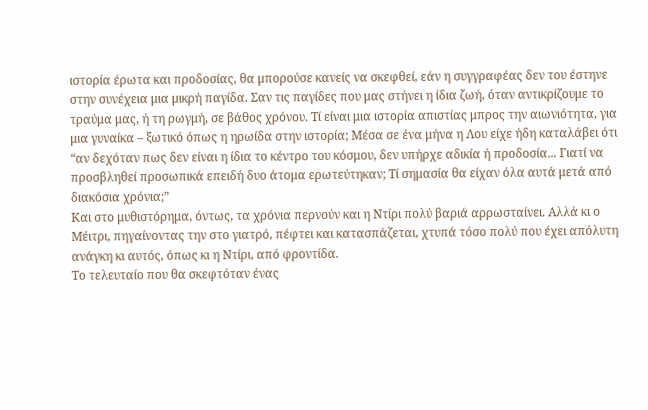ιστορία έρωτα και προδοσίας, θα μπορούσε κανείς να σκεφθεί, εάν η συγγραφέας δεν του έστηνε στην συνέχεια μια μικρή παγίδα. Σαν τις παγίδες που μας στήνει η ίδια ζωή, όταν αντικρίζουμε το τραύμα μας, ή τη ρωγμή, σε βάθος χρόνου. Τί είναι μια ιστορία απιστίας μπρος την αιωνιότητα, για μια γυναίκα – ξωτικό όπως η ηρωίδα στην ιστορία; Μέσα σε ένα μήνα η Λου είχε ήδη καταλάβει ότι “αν δεχόταν πως δεν είναι η ίδια το κέντρο του κόσμου, δεν υπήρχε αδικία ή προδοσία... Γιατί να προσβληθεί προσωπικά επειδή δυο άτομα ερωτεύτηκαν; Τί σημασία θα είχαν όλα αυτά μετά από διακόσια χρόνια;”
Και στο μυθιστόρημα, όντως, τα χρόνια περνούν και η Ντίρι πολύ βαριά αρρωσταίνει. Αλλά κι ο Μέιτρι, πηγαίνοντας την στο γιατρό, πέφτει και κατασπάζεται, χτυπά τόσο πολύ που έχει απόλυτη ανάγκη κι αυτός, όπως κι η Ντίρι, από φροντίδα.
Το τελευταίο που θα σκεφτόταν ένας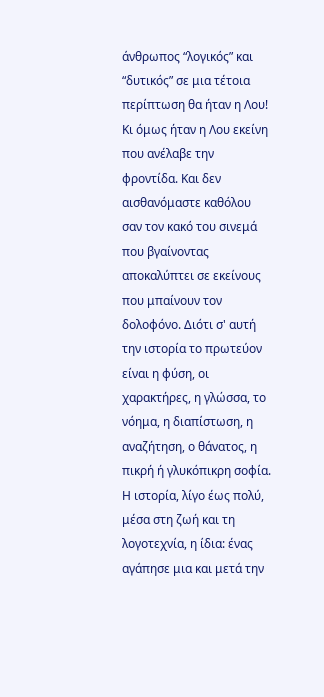άνθρωπος “λογικός” και “δυτικός” σε μια τέτοια περίπτωση θα ήταν η Λου! Κι όμως ήταν η Λου εκείνη που ανέλαβε την φροντίδα. Και δεν αισθανόμαστε καθόλου σαν τον κακό του σινεμά που βγαίνοντας αποκαλύπτει σε εκείνους που μπαίνουν τον δολοφόνο. Διότι σ' αυτή την ιστορία το πρωτεύον είναι η φύση, οι χαρακτήρες, η γλώσσα, το νόημα, η διαπίστωση, η αναζήτηση, ο θάνατος, η πικρή ή γλυκόπικρη σοφία.
Η ιστορία, λίγο έως πολύ, μέσα στη ζωή και τη λογοτεχνία, η ίδια: ένας αγάπησε μια και μετά την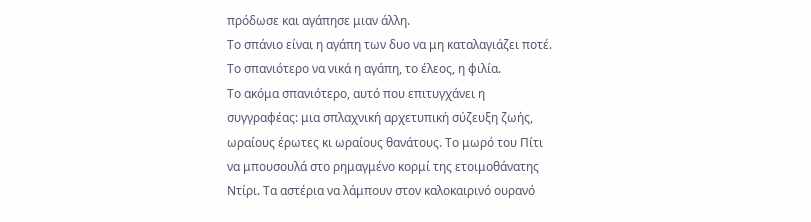πρόδωσε και αγάπησε μιαν άλλη.
Το σπάνιο είναι η αγάπη των δυο να μη καταλαγιάζει ποτέ. Το σπανιότερο να νικά η αγάπη, το έλεος, η φιλία.
Το ακόμα σπανιότερο, αυτό που επιτυγχάνει η συγγραφέας: μια σπλαχνική αρχετυπική σύζευξη ζωής, ωραίους έρωτες κι ωραίους θανάτους. Το μωρό του Πίτι να μπουσουλά στο ρημαγμένο κορμί της ετοιμοθάνατης Ντίρι. Τα αστέρια να λάμπουν στον καλοκαιρινό ουρανό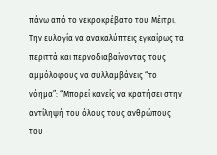πάνω από το νεκροκρέβατο του Μέιτρι. Την ευλογία να ανακαλύπτεις εγκαίρως τα περιττά και περνοδιαβαίνοντας τους αμμόλοφους να συλλαμβάνεις “το νόημα”: “Μπορεί κανείς να κρατήσει στην αντίληψή του όλους τους ανθρώπους του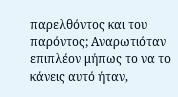παρελθόντος και του παρόντος; Αναρωτιόταν επιπλέον μήπως το να το κάνεις αυτό ήταν,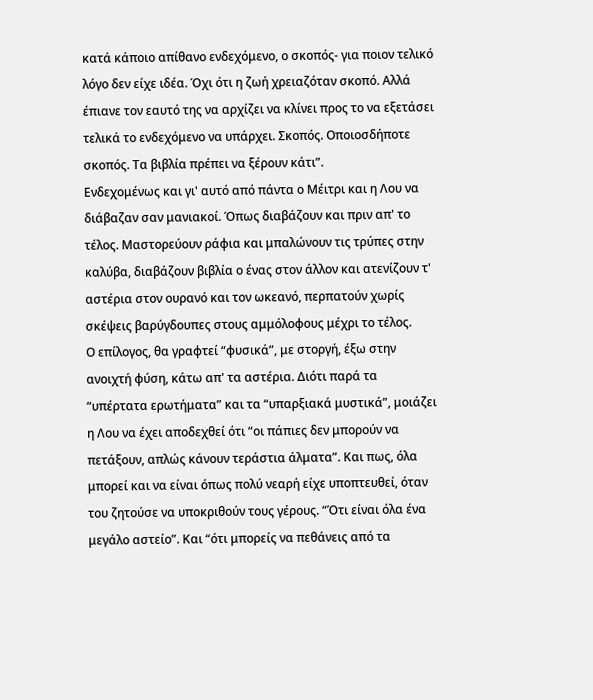κατά κάποιο απίθανο ενδεχόμενο, ο σκοπός- για ποιον τελικό λόγο δεν είχε ιδέα. Όχι ότι η ζωή χρειαζόταν σκοπό. Αλλά έπιανε τον εαυτό της να αρχίζει να κλίνει προς το να εξετάσει τελικά το ενδεχόμενο να υπάρχει. Σκοπός. Οποιοσδήποτε σκοπός. Τα βιβλία πρέπει να ξέρουν κάτι”.
Ενδεχομένως και γι' αυτό από πάντα ο Μέιτρι και η Λου να διάβαζαν σαν μανιακοί. Όπως διαβάζουν και πριν απ' το τέλος. Μαστορεύουν ράφια και μπαλώνουν τις τρύπες στην καλύβα, διαβάζουν βιβλία ο ένας στον άλλον και ατενίζουν τ' αστέρια στον ουρανό και τον ωκεανό, περπατούν χωρίς σκέψεις βαρύγδουπες στους αμμόλοφους μέχρι το τέλος.
Ο επίλογος, θα γραφτεί “φυσικά”, με στοργή, έξω στην ανοιχτή φύση, κάτω απ' τα αστέρια. Διότι παρά τα “υπέρτατα ερωτήματα” και τα “υπαρξιακά μυστικά”, μοιάζει η Λου να έχει αποδεχθεί ότι “οι πάπιες δεν μπορούν να πετάξουν, απλώς κάνουν τεράστια άλματα”. Και πως, όλα μπορεί και να είναι όπως πολύ νεαρή είχε υποπτευθεί, όταν του ζητούσε να υποκριθούν τους γέρους. “Ότι είναι όλα ένα μεγάλο αστείο”. Και “ότι μπορείς να πεθάνεις από τα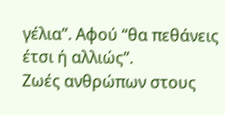γέλια”. Αφού “θα πεθάνεις έτσι ή αλλιώς”.
Ζωές ανθρώπων στους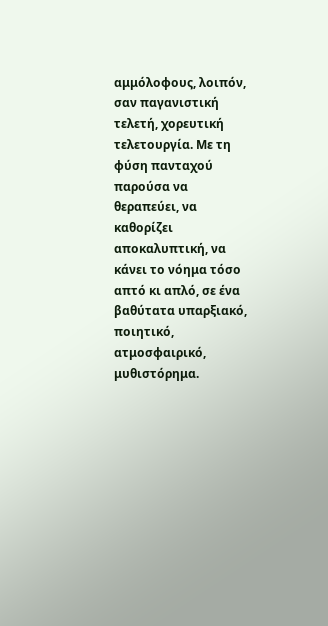αμμόλοφους, λοιπόν, σαν παγανιστική τελετή, χορευτική τελετουργία. Με τη φύση πανταχού παρούσα να θεραπεύει, να καθορίζει αποκαλυπτική, να κάνει το νόημα τόσο απτό κι απλό, σε ένα βαθύτατα υπαρξιακό, ποιητικό, ατμοσφαιρικό, μυθιστόρημα.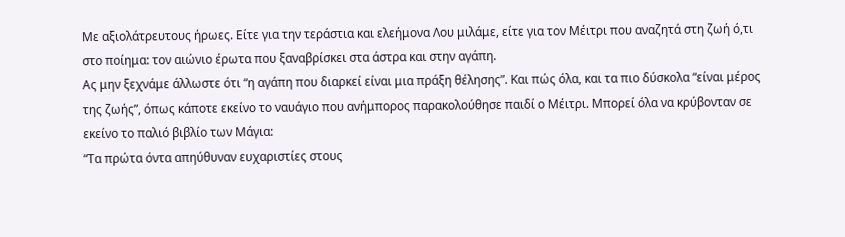Με αξιολάτρευτους ήρωες. Είτε για την τεράστια και ελεήμονα Λου μιλάμε, είτε για τον Μέιτρι που αναζητά στη ζωή ό,τι στο ποίημα: τον αιώνιο έρωτα που ξαναβρίσκει στα άστρα και στην αγάπη.
Ας μην ξεχνάμε άλλωστε ότι “η αγάπη που διαρκεί είναι μια πράξη θέλησης”. Και πώς όλα, και τα πιο δύσκολα “είναι μέρος της ζωής”, όπως κάποτε εκείνο το ναυάγιο που ανήμπορος παρακολούθησε παιδί ο Μέιτρι. Μπορεί όλα να κρύβονταν σε εκείνο το παλιό βιβλίο των Μάγια:
“Τα πρώτα όντα απηύθυναν ευχαριστίες στους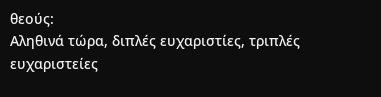θεούς:
Αληθινά τώρα, διπλές ευχαριστίες, τριπλές ευχαριστείες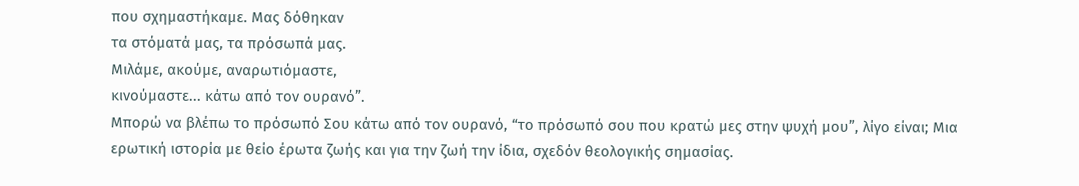που σχημαστήκαμε. Μας δόθηκαν
τα στόματά μας, τα πρόσωπά μας.
Μιλάμε, ακούμε, αναρωτιόμαστε,
κινούμαστε... κάτω από τον ουρανό”.
Μπορώ να βλέπω το πρόσωπό Σου κάτω από τον ουρανό, “το πρόσωπό σου που κρατώ μες στην ψυχή μου”, λίγο είναι; Μια ερωτική ιστορία με θείο έρωτα ζωής και για την ζωή την ίδια, σχεδόν θεολογικής σημασίας.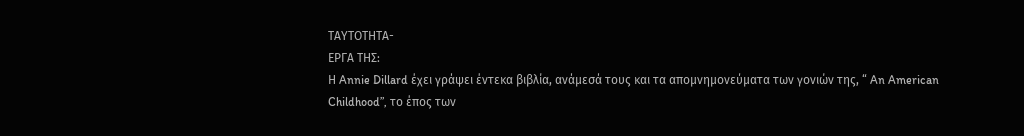ΤΑΥΤΟΤΗΤΑ-
ΕΡΓΑ ΤΗΣ:
Η Annie Dillard έχει γράψει έντεκα βιβλία, ανάμεσά τους και τα απομνημονεύματα των γονιών της, “ An American Childhood”, το έπος των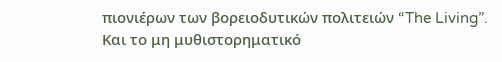πιονιέρων των βορειοδυτικών πολιτειών “The Living”.
Και το μη μυθιστορηματικό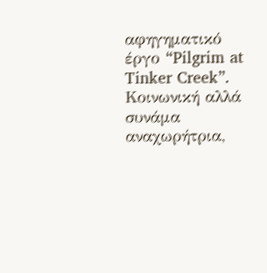αφηγηματικό έργο “Pilgrim at Tinker Creek”.
Κοινωνική αλλά συνάμα αναχωρήτρια,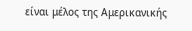είναι μέλος της Αμερικανικής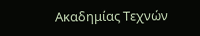Ακαδημίας Τεχνών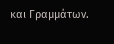και Γραμμάτων.